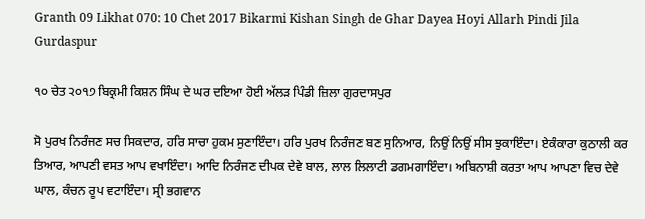Granth 09 Likhat 070: 10 Chet 2017 Bikarmi Kishan Singh de Ghar Dayea Hoyi Allarh Pindi Jila Gurdaspur

੧੦ ਚੇਤ ੨੦੧੭ ਬਿਕ੍ਰਮੀ ਕਿਸ਼ਨ ਸਿੰਘ ਦੇ ਘਰ ਦਇਆ ਹੋਈ ਅੱਲੜ ਪਿੰਡੀ ਜ਼ਿਲਾ ਗੁਰਦਾਸਪੁਰ

ਸੋ ਪੁਰਖ ਨਿਰੰਜਣ ਸਚ ਸਿਕਦਾਰ, ਹਰਿ ਸਾਚਾ ਹੁਕਮ ਸੁਣਾਇੰਦਾ। ਹਰਿ ਪੁਰਖ ਨਿਰੰਜਣ ਬਣ ਸੁਨਿਆਰ, ਨਿਉਂ ਨਿਉਂ ਸੀਸ ਝੁਕਾਇੰਦਾ। ਏਕੰਕਾਰਾ ਕੁਠਾਲੀ ਕਰ ਤਿਆਰ, ਆਪਣੀ ਵਸਤ ਆਪ ਵਖਾਇੰਦਾ। ਆਦਿ ਨਿਰੰਜਣ ਦੀਪਕ ਦੇਵੇ ਬਾਲ, ਲਾਲ ਲਿਲਾਟੀ ਡਗਮਗਾਇੰਦਾ। ਅਬਿਨਾਸ਼ੀ ਕਰਤਾ ਆਪ ਆਪਣਾ ਵਿਚ ਦੇਵੇ ਘਾਲ, ਕੰਚਨ ਰੂਪ ਵਟਾਇੰਦਾ। ਸ੍ਰੀ ਭਗਵਾਨ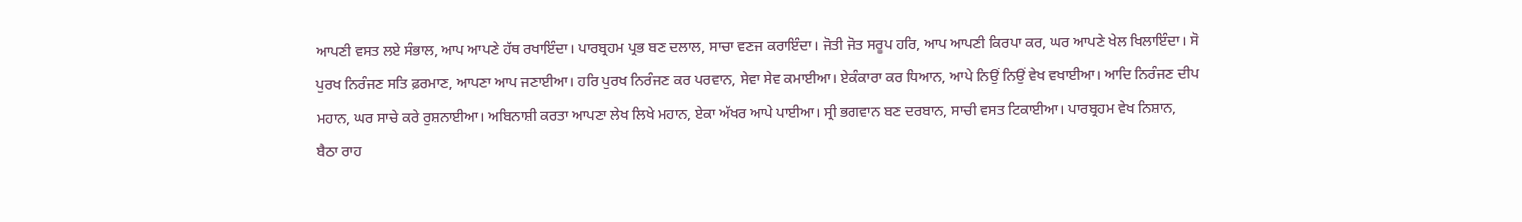ਆਪਣੀ ਵਸਤ ਲਏ ਸੰਭਾਲ, ਆਪ ਆਪਣੇ ਹੱਥ ਰਖਾਇੰਦਾ। ਪਾਰਬ੍ਰਹਮ ਪ੍ਰਭ ਬਣ ਦਲਾਲ, ਸਾਚਾ ਵਣਜ ਕਰਾਇੰਦਾ। ਜੋਤੀ ਜੋਤ ਸਰੂਪ ਹਰਿ, ਆਪ ਆਪਣੀ ਕਿਰਪਾ ਕਰ, ਘਰ ਆਪਣੇ ਖੇਲ ਖਿਲਾਇੰਦਾ। ਸੋ ਪੁਰਖ ਨਿਰੰਜਣ ਸਤਿ ਫ਼ਰਮਾਣ, ਆਪਣਾ ਆਪ ਜਣਾਈਆ। ਹਰਿ ਪੁਰਖ ਨਿਰੰਜਣ ਕਰ ਪਰਵਾਨ, ਸੇਵਾ ਸੇਵ ਕਮਾਈਆ। ਏਕੰਕਾਰਾ ਕਰ ਧਿਆਨ, ਆਪੇ ਨਿਉਂ ਨਿਉਂ ਵੇਖ ਵਖਾਈਆ। ਆਦਿ ਨਿਰੰਜਣ ਦੀਪ ਮਹਾਨ, ਘਰ ਸਾਚੇ ਕਰੇ ਰੁਸ਼ਨਾਈਆ। ਅਬਿਨਾਸ਼ੀ ਕਰਤਾ ਆਪਣਾ ਲੇਖ ਲਿਖੇ ਮਹਾਨ, ਏਕਾ ਅੱਖਰ ਆਪੇ ਪਾਈਆ। ਸ੍ਰੀ ਭਗਵਾਨ ਬਣ ਦਰਬਾਨ, ਸਾਚੀ ਵਸਤ ਟਿਕਾਈਆ। ਪਾਰਬ੍ਰਹਮ ਵੇਖ ਨਿਸ਼ਾਨ, ਬੈਠਾ ਰਾਹ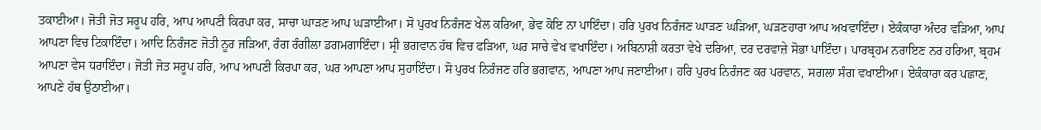ਤਕਾਈਆ। ਜੋਤੀ ਜੋਤ ਸਰੂਪ ਹਰਿ, ਆਪ ਆਪਣੀ ਕਿਰਪਾ ਕਰ, ਸਾਚਾ ਘਾੜਣ ਆਪ ਘੜਾਈਆ। ਸੋ ਪੁਰਖ ਨਿਰੰਜਣ ਖੇਲ ਕਰਿਆ, ਭੇਵ ਕੋਇ ਨਾ ਪਾਇੰਦਾ। ਹਰਿ ਪੁਰਖ ਨਿਰੰਜਣ ਘਾੜਣ ਘੜਿਆ, ਘੜਣਹਾਰਾ ਆਪ ਅਖਵਾਇੰਦਾ। ਏਕੰਕਾਰਾ ਅੰਦਰ ਵੜਿਆ, ਆਪ ਆਪਣਾ ਵਿਚ ਟਿਕਾਇੰਦਾ। ਆਦਿ ਨਿਰੰਜਣ ਜੋਤੀ ਨੂਰ ਜੜਿਆ, ਰੰਗ ਰੰਗੀਲਾ ਡਗਮਗਾਇੰਦਾ। ਸ੍ਰੀ ਭਗਵਾਨ ਹੱਥ ਵਿਚ ਫੜਿਆ, ਘਰ ਸਾਚੇ ਵੇਖ ਵਖਾਇੰਦਾ। ਅਬਿਨਾਸ਼ੀ ਕਰਤਾ ਵੇਖੇ ਦਰਿਆ, ਦਰ ਦਰਵਾਜ਼ੇ ਸੋਭਾ ਪਾਇੰਦਾ। ਪਾਰਬ੍ਰਹਮ ਨਰਾਇਣ ਨਰ ਹਰਿਆ, ਬ੍ਰਹਮ ਆਪਣਾ ਵੇਸ ਧਰਾਇੰਦਾ। ਜੋਤੀ ਜੋਤ ਸਰੂਪ ਹਰਿ, ਆਪ ਆਪਣੀ ਕਿਰਪਾ ਕਰ, ਘਰ ਆਪਣਾ ਆਪ ਸੁਹਾਇੰਦਾ। ਸੋ ਪੁਰਖ ਨਿਰੰਜਣ ਹਰਿ ਭਗਵਾਨ, ਆਪਣਾ ਆਪ ਜਣਾਈਆ। ਹਰਿ ਪੁਰਖ ਨਿਰੰਜਣ ਕਰ ਪਰਵਾਨ, ਸਗਲਾ ਸੰਗ ਵਖਾਈਆ। ਏਕੰਕਾਰਾ ਕਰ ਪਛਾਣ, ਆਪਣੇ ਹੱਥ ਉਠਾਈਆ।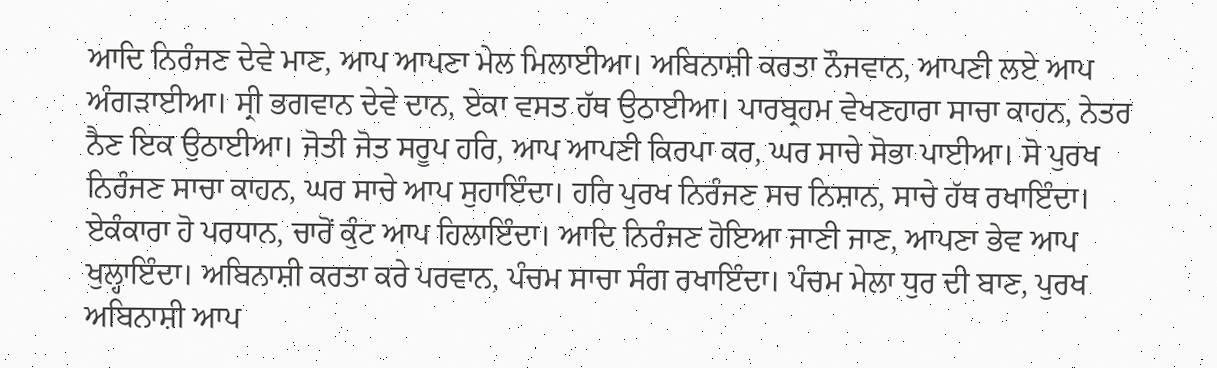ਆਦਿ ਨਿਰੰਜਣ ਦੇਵੇ ਮਾਣ, ਆਪ ਆਪਣਾ ਮੇਲ ਮਿਲਾਈਆ। ਅਬਿਨਾਸ਼ੀ ਕਰਤਾ ਨੌਜਵਾਨ, ਆਪਣੀ ਲਏ ਆਪ ਅੰਗੜਾਈਆ। ਸ੍ਰੀ ਭਗਵਾਨ ਦੇਵੇ ਦਾਨ, ਏਕਾ ਵਸਤ ਹੱਥ ਉਠਾਈਆ। ਪਾਰਬ੍ਰਹਮ ਵੇਖਣਹਾਰਾ ਸਾਚਾ ਕਾਹਨ, ਨੇਤਰ ਨੈਣ ਇਕ ਉਠਾਈਆ। ਜੋਤੀ ਜੋਤ ਸਰੂਪ ਹਰਿ, ਆਪ ਆਪਣੀ ਕਿਰਪਾ ਕਰ, ਘਰ ਸਾਚੇ ਸੋਭਾ ਪਾਈਆ। ਸੋ ਪੁਰਖ ਨਿਰੰਜਣ ਸਾਚਾ ਕਾਹਨ, ਘਰ ਸਾਚੇ ਆਪ ਸੁਹਾਇੰਦਾ। ਹਰਿ ਪੁਰਖ ਨਿਰੰਜਣ ਸਚ ਨਿਸ਼ਾਨ, ਸਾਚੇ ਹੱਥ ਰਖਾਇੰਦਾ। ਏਕੰਕਾਰਾ ਹੋ ਪਰਧਾਨ, ਚਾਰੋਂ ਕੁੰਟ ਆਪ ਹਿਲਾਇੰਦਾ। ਆਦਿ ਨਿਰੰਜਣ ਹੋਇਆ ਜਾਣੀ ਜਾਣ, ਆਪਣਾ ਭੇਵ ਆਪ ਖੁਲ੍ਹਾਇੰਦਾ। ਅਬਿਨਾਸ਼ੀ ਕਰਤਾ ਕਰੇ ਪਰਵਾਨ, ਪੰਚਮ ਸਾਚਾ ਸੰਗ ਰਖਾਇੰਦਾ। ਪੰਚਮ ਮੇਲਾ ਧੁਰ ਦੀ ਬਾਣ, ਪੁਰਖ ਅਬਿਨਾਸ਼ੀ ਆਪ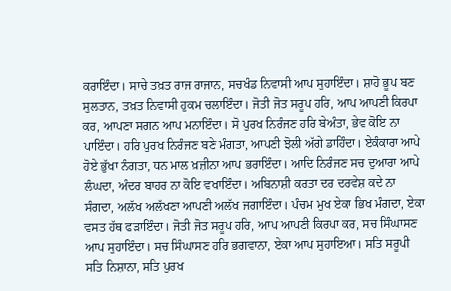ਕਰਾਇੰਦਾ। ਸਾਚੇ ਤਖ਼ਤ ਰਾਜ ਰਾਜਾਨ, ਸਚਖੰਡ ਨਿਵਾਸੀ ਆਪ ਸੁਹਾਇੰਦਾ। ਸ਼ਾਹੋ ਭੂਪ ਬਣ ਸੁਲਤਾਨ, ਤਖ਼ਤ ਨਿਵਾਸੀ ਹੁਕਮ ਚਲਾਇੰਦਾ। ਜੋਤੀ ਜੋਤ ਸਰੂਪ ਹਰਿ, ਆਪ ਆਪਣੀ ਕਿਰਪਾ ਕਰ, ਆਪਣਾ ਸਗਨ ਆਪ ਮਨਾਇੰਦਾ। ਸੋ ਪੁਰਖ ਨਿਰੰਜਣ ਹਰਿ ਬੇਅੰਤਾ, ਭੇਵ ਕੋਇ ਨਾ ਪਾਇੰਦਾ। ਹਰਿ ਪੁਰਖ ਨਿਰੰਜਣ ਬਣੇ ਮੰਗਤਾ, ਆਪਣੀ ਝੋਲੀ ਅੱਗੇ ਡਾਹਿੰਦਾ। ਏਕੰਕਾਰਾ ਆਪੇ ਹੋਏ ਭੁੱਖਾ ਨੰਗਤਾ, ਧਨ ਮਾਲ ਖ਼ਜ਼ੀਨਾ ਆਪ ਭਰਾਇੰਦਾ। ਆਦਿ ਨਿਰੰਜਣ ਸਚ ਦੁਆਰਾ ਆਪੇ ਲੰਘਦਾ, ਅੰਦਰ ਬਾਹਰ ਨਾ ਕੋਇ ਵਖਾਇੰਦਾ। ਅਬਿਨਾਸ਼ੀ ਕਰਤਾ ਦਰ ਦਰਵੇਸ਼ ਕਦੇ ਨਾ ਸੰਗਦਾ, ਅਲੱਖ ਅਲੱਖਣਾ ਆਪਣੀ ਅਲੱਖ ਜਗਾਇੰਦਾ। ਪੰਚਮ ਮੁਖ ਏਕਾ ਭਿਖ ਮੰਗਦਾ, ਏਕਾ ਵਸਤ ਹੱਥ ਫੜਾਇੰਦਾ। ਜੋਤੀ ਜੋਤ ਸਰੂਪ ਹਰਿ, ਆਪ ਆਪਣੀ ਕਿਰਪਾ ਕਰ, ਸਚ ਸਿੰਘਾਸਣ ਆਪ ਸੁਹਾਇੰਦਾ। ਸਚ ਸਿੰਘਾਸਣ ਹਰਿ ਭਗਵਾਨਾ, ਏਕਾ ਆਪ ਸੁਹਾਇਆ। ਸਤਿ ਸਰੂਪੀ ਸਤਿ ਨਿਸ਼ਾਨਾ, ਸਤਿ ਪੁਰਖ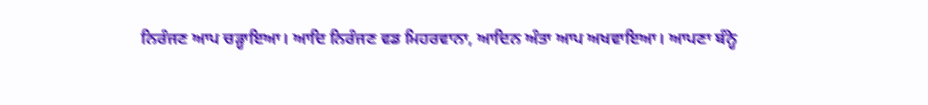ਨਿਰੰਜਣ ਆਪ ਚੜ੍ਹਾਇਆ। ਆਦਿ ਨਿਰੰਜਣ ਵਡ ਮਿਹਰਵਾਨਾ, ਆਦਿਨ ਅੰਤਾ ਆਪ ਅਖਵਾਇਆ। ਆਪਣਾ ਬੰਨ੍ਹੇ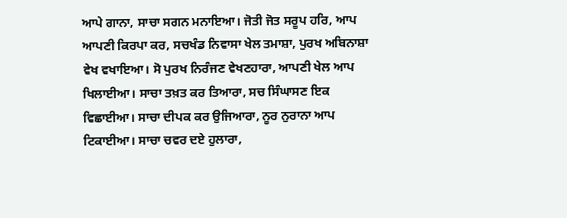ਆਪੇ ਗਾਨਾ, ਸਾਚਾ ਸਗਨ ਮਨਾਇਆ। ਜੋਤੀ ਜੋਤ ਸਰੂਪ ਹਰਿ, ਆਪ ਆਪਣੀ ਕਿਰਪਾ ਕਰ, ਸਚਖੰਡ ਨਿਵਾਸਾ ਖੇਲ ਤਮਾਸ਼ਾ, ਪੁਰਖ ਅਬਿਨਾਸ਼ਾ ਵੇਖ ਵਖਾਇਆ। ਸੋ ਪੁਰਖ ਨਿਰੰਜਣ ਵੇਖਣਹਾਰਾ, ਆਪਣੀ ਖੇਲ ਆਪ ਖਿਲਾਈਆ। ਸਾਚਾ ਤਖ਼ਤ ਕਰ ਤਿਆਰਾ, ਸਚ ਸਿੰਘਾਸਣ ਇਕ ਵਿਛਾਈਆ। ਸਾਚਾ ਦੀਪਕ ਕਰ ਉਜਿਆਰਾ, ਨੂਰ ਨੁਰਾਨਾ ਆਪ ਟਿਕਾਈਆ। ਸਾਚਾ ਚਵਰ ਦਏ ਹੁਲਾਰਾ,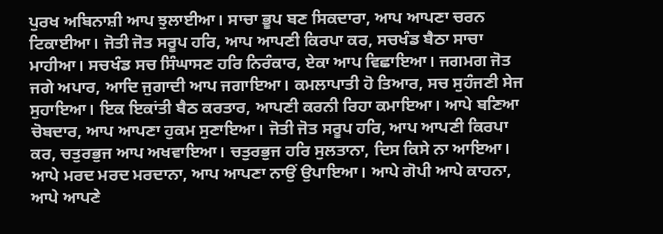ਪੁਰਖ ਅਬਿਨਾਸ਼ੀ ਆਪ ਝੁਲਾਈਆ। ਸਾਚਾ ਭੂਪ ਬਣ ਸਿਕਦਾਰਾ, ਆਪ ਆਪਣਾ ਚਰਨ ਟਿਕਾਈਆ। ਜੋਤੀ ਜੋਤ ਸਰੂਪ ਹਰਿ, ਆਪ ਆਪਣੀ ਕਿਰਪਾ ਕਰ, ਸਚਖੰਡ ਬੈਠਾ ਸਾਚਾ ਮਾਹੀਆ। ਸਚਖੰਡ ਸਚ ਸਿੰਘਾਸਣ ਹਰਿ ਨਿਰੰਕਾਰ, ਏਕਾ ਆਪ ਵਿਛਾਇਆ। ਜਗਮਗ ਜੋਤ ਜਗੇ ਅਪਾਰ, ਆਦਿ ਜੁਗਾਦੀ ਆਪ ਜਗਾਇਆ। ਕਮਲਾਪਾਤੀ ਹੋ ਤਿਆਰ, ਸਚ ਸੁਹੰਜਣੀ ਸੇਜ ਸੁਹਾਇਆ। ਇਕ ਇਕਾਂਤੀ ਬੈਠ ਕਰਤਾਰ, ਆਪਣੀ ਕਰਨੀ ਰਿਹਾ ਕਮਾਇਆ। ਆਪੇ ਬਣਿਆ ਚੋਬਦਾਰ, ਆਪ ਆਪਣਾ ਹੁਕਮ ਸੁਣਾਇਆ। ਜੋਤੀ ਜੋਤ ਸਰੂਪ ਹਰਿ, ਆਪ ਆਪਣੀ ਕਿਰਪਾ ਕਰ, ਚਤੁਰਭੁਜ ਆਪ ਅਖਵਾਇਆ। ਚਤੁਰਭੁਜ ਹਰਿ ਸੁਲਤਾਨਾ, ਦਿਸ ਕਿਸੇ ਨਾ ਆਇਆ। ਆਪੇ ਮਰਦ ਮਰਦ ਮਰਦਾਨਾ, ਆਪ ਆਪਣਾ ਨਾਉਂ ਉਪਾਇਆ। ਆਪੇ ਗੋਪੀ ਆਪੇ ਕਾਹਨਾ, ਆਪੇ ਆਪਣੇ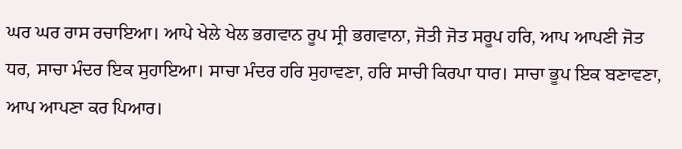ਘਰ ਘਰ ਰਾਸ ਰਚਾਇਆ। ਆਪੇ ਖੇਲੇ ਖੇਲ ਭਗਵਾਨ ਰੂਪ ਸ੍ਰੀ ਭਗਵਾਨਾ, ਜੋਤੀ ਜੋਤ ਸਰੂਪ ਹਰਿ, ਆਪ ਆਪਣੀ ਜੋਤ ਧਰ, ਸਾਚਾ ਮੰਦਰ ਇਕ ਸੁਹਾਇਆ। ਸਾਚਾ ਮੰਦਰ ਹਰਿ ਸੁਹਾਵਣਾ, ਹਰਿ ਸਾਚੀ ਕਿਰਪਾ ਧਾਰ। ਸਾਚਾ ਭੂਪ ਇਕ ਬਣਾਵਣਾ, ਆਪ ਆਪਣਾ ਕਰ ਪਿਆਰ।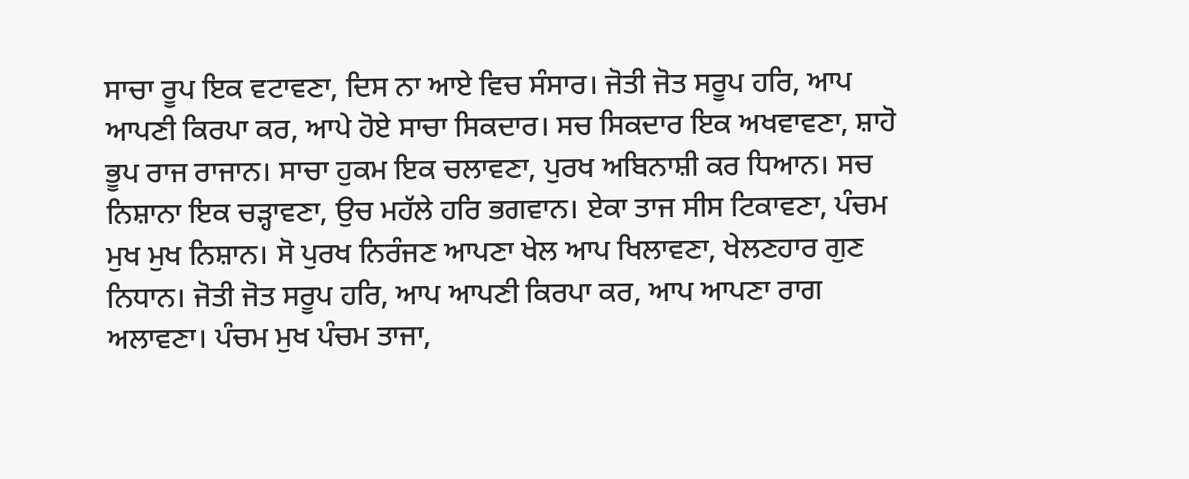ਸਾਚਾ ਰੂਪ ਇਕ ਵਟਾਵਣਾ, ਦਿਸ ਨਾ ਆਏ ਵਿਚ ਸੰਸਾਰ। ਜੋਤੀ ਜੋਤ ਸਰੂਪ ਹਰਿ, ਆਪ ਆਪਣੀ ਕਿਰਪਾ ਕਰ, ਆਪੇ ਹੋਏ ਸਾਚਾ ਸਿਕਦਾਰ। ਸਚ ਸਿਕਦਾਰ ਇਕ ਅਖਵਾਵਣਾ, ਸ਼ਾਹੋ ਭੂਪ ਰਾਜ ਰਾਜਾਨ। ਸਾਚਾ ਹੁਕਮ ਇਕ ਚਲਾਵਣਾ, ਪੁਰਖ ਅਬਿਨਾਸ਼ੀ ਕਰ ਧਿਆਨ। ਸਚ ਨਿਸ਼ਾਨਾ ਇਕ ਚੜ੍ਹਾਵਣਾ, ਉਚ ਮਹੱਲੇ ਹਰਿ ਭਗਵਾਨ। ਏਕਾ ਤਾਜ ਸੀਸ ਟਿਕਾਵਣਾ, ਪੰਚਮ ਮੁਖ ਮੁਖ ਨਿਸ਼ਾਨ। ਸੋ ਪੁਰਖ ਨਿਰੰਜਣ ਆਪਣਾ ਖੇਲ ਆਪ ਖਿਲਾਵਣਾ, ਖੇਲਣਹਾਰ ਗੁਣ ਨਿਧਾਨ। ਜੋਤੀ ਜੋਤ ਸਰੂਪ ਹਰਿ, ਆਪ ਆਪਣੀ ਕਿਰਪਾ ਕਰ, ਆਪ ਆਪਣਾ ਰਾਗ ਅਲਾਵਣਾ। ਪੰਚਮ ਮੁਖ ਪੰਚਮ ਤਾਜਾ,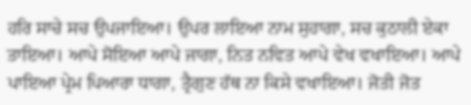ਹਰਿ ਸਾਚੇ ਸਚ ਉਪਜਾਇਆ। ਉਪਰ ਲਾਇਆ ਨਾਮ ਸੁਹਾਗਾ, ਸਚ ਕੁਠਾਲੀ ਏਕਾ ਤਾਇਆ। ਆਪੇ ਸੋਇਆ ਆਪੇ ਜਾਗਾ, ਨਿਤ ਨਵਿਤ ਆਪੇ ਵੇਖ ਵਖਾਇਆ। ਆਪੇ ਪਾਇਆ ਪ੍ਰੇਮ ਪਿਆਰਾ ਧਾਗਾ, ਤ੍ਰੈਗੁਣ ਹੱਥ ਨਾ ਕਿਸੇ ਵਖਾਇਆ। ਜੋਤੀ ਜੋਤ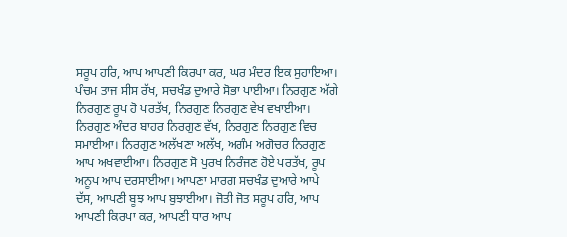ਸਰੂਪ ਹਰਿ, ਆਪ ਆਪਣੀ ਕਿਰਪਾ ਕਰ, ਘਰ ਮੰਦਰ ਇਕ ਸੁਹਾਇਆ। ਪੰਚਮ ਤਾਜ ਸੀਸ ਰੱਖ, ਸਚਖੰਡ ਦੁਆਰੇ ਸੋਭਾ ਪਾਈਆ। ਨਿਰਗੁਣ ਅੱਗੇ ਨਿਰਗੁਣ ਰੂਪ ਹੋ ਪਰਤੱਖ, ਨਿਰਗੁਣ ਨਿਰਗੁਣ ਵੇਖ ਵਖਾਈਆ। ਨਿਰਗੁਣ ਅੰਦਰ ਬਾਹਰ ਨਿਰਗੁਣ ਵੱਖ, ਨਿਰਗੁਣ ਨਿਰਗੁਣ ਵਿਚ ਸਮਾਈਆ। ਨਿਰਗੁਣ ਅਲੱਖਣਾ ਅਲੱਖ, ਅਗੰਮ ਅਗੋਚਰ ਨਿਰਗੁਣ ਆਪ ਅਖਵਾਈਆ। ਨਿਰਗੁਣ ਸੋ ਪੁਰਖ ਨਿਰੰਜਣ ਹੋਏ ਪਰਤੱਖ, ਰੂਪ ਅਨੂਪ ਆਪ ਦਰਸਾਈਆ। ਆਪਣਾ ਮਾਰਗ ਸਚਖੰਡ ਦੁਆਰੇ ਆਪੇ ਦੱਸ, ਆਪਣੀ ਬੂਝ ਆਪ ਬੁਝਾਈਆ। ਜੋਤੀ ਜੋਤ ਸਰੂਪ ਹਰਿ, ਆਪ ਆਪਣੀ ਕਿਰਪਾ ਕਰ, ਆਪਣੀ ਧਾਰ ਆਪ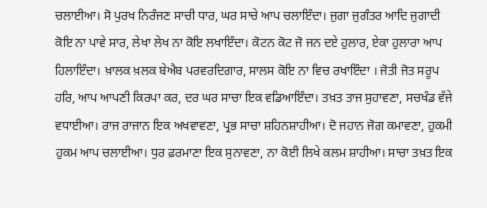ਚਲਾਈਆ। ਸੋ ਪੁਰਖ ਨਿਰੰਜਣ ਸਾਚੀ ਧਾਰ, ਘਰ ਸਾਚੇ ਆਪ ਚਲਾਇੰਦਾ। ਜੁਗਾ ਜੁਗੰਤਰ ਆਦਿ ਜੁਗਾਦੀ ਕੋਇ ਨਾ ਪਾਵੇ ਸਾਰ, ਲੇਖਾ ਲੇਖ ਨਾ ਕੋਇ ਲਖਾਇੰਦਾ। ਕੋਟਨ ਕੋਟ ਜੋ ਜਨ ਦਏ ਹੁਲਾਰ, ਏਕਾ ਹੁਲਾਰਾ ਆਪ ਹਿਲਾਇੰਦਾ। ਖ਼ਾਲਕ ਖ਼ਲਕ ਬੇਐਬ ਪਰਵਰਦਿਗਾਰ, ਸਾਲਸ ਕੋਇ ਨਾ ਵਿਚ ਰਖਾਇੰਦਾ । ਜੋਤੀ ਜੋਤ ਸਰੂਪ ਹਰਿ, ਆਪ ਆਪਣੀ ਕਿਰਪਾ ਕਰ, ਦਰ ਘਰ ਸਾਚਾ ਇਕ ਵਡਿਆਇੰਦਾ। ਤਖ਼ਤ ਤਾਜ ਸੁਹਾਵਣਾ, ਸਚਖੰਡ ਵੱਜੇ ਵਧਾਈਆ। ਰਾਜ ਰਾਜਾਨ ਇਕ ਅਖਵਾਵਣਾ, ਪ੍ਰਭ ਸਾਚਾ ਸ਼ਹਿਨਸ਼ਾਹੀਆ। ਦੋ ਜਹਾਨ ਜੋਗ ਕਮਾਵਣਾ, ਹੁਕਮੀ ਹੁਕਮ ਆਪ ਚਲਾਈਆ। ਧੁਰ ਫ਼ਰਮਾਣਾ ਇਕ ਸੁਨਾਵਣਾ, ਨਾ ਕੋਈ ਲਿਖੇ ਕਲਮ ਸ਼ਾਹੀਆ। ਸਾਚਾ ਤਖ਼ਤ ਇਕ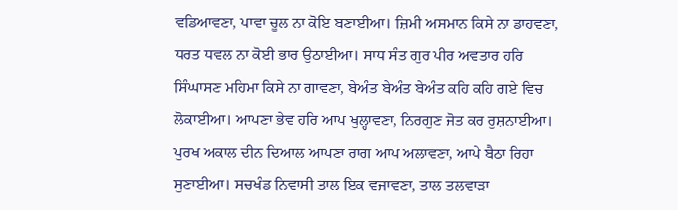ਵਡਿਆਵਣਾ, ਪਾਵਾ ਚੂਲ ਨਾ ਕੋਇ ਬਣਾਈਆ। ਜ਼ਿਮੀ ਅਸਮਾਨ ਕਿਸੇ ਨਾ ਡਾਹਵਣਾ, ਧਰਤ ਧਵਲ ਨਾ ਕੋਈ ਭਾਰ ਉਠਾਈਆ। ਸਾਧ ਸੰਤ ਗੁਰ ਪੀਰ ਅਵਤਾਰ ਹਰਿ ਸਿੰਘਾਸਣ ਮਹਿਮਾ ਕਿਸੇ ਨਾ ਗਾਵਣਾ, ਬੇਅੰਤ ਬੇਅੰਤ ਬੇਅੰਤ ਕਹਿ ਕਹਿ ਗਏ ਵਿਚ ਲੋਕਾਈਆ। ਆਪਣਾ ਭੇਵ ਹਰਿ ਆਪ ਖੁਲ੍ਹਾਵਣਾ, ਨਿਰਗੁਣ ਜੋਤ ਕਰ ਰੁਸ਼ਨਾਈਆ। ਪੁਰਖ ਅਕਾਲ ਦੀਨ ਦਿਆਲ ਆਪਣਾ ਰਾਗ ਆਪ ਅਲਾਵਣਾ, ਆਪੇ ਬੈਠਾ ਰਿਹਾ ਸੁਣਾਈਆ। ਸਚਖੰਡ ਨਿਵਾਸੀ ਤਾਲ ਇਕ ਵਜਾਵਣਾ, ਤਾਲ ਤਲਵਾੜਾ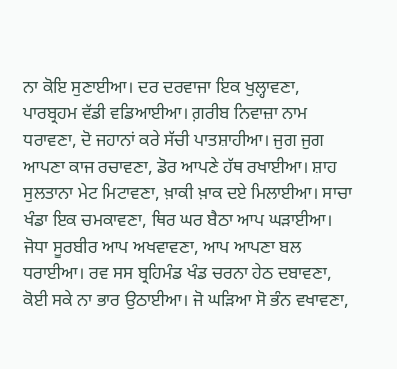ਨਾ ਕੋਇ ਸੁਣਾਈਆ। ਦਰ ਦਰਵਾਜਾ ਇਕ ਖੁਲ੍ਹਾਵਣਾ, ਪਾਰਬ੍ਰਹਮ ਵੱਡੀ ਵਡਿਆਈਆ। ਗ਼ਰੀਬ ਨਿਵਾਜ਼ਾ ਨਾਮ ਧਰਾਵਣਾ, ਦੋ ਜਹਾਨਾਂ ਕਰੇ ਸੱਚੀ ਪਾਤਸ਼ਾਹੀਆ। ਜੁਗ ਜੁਗ ਆਪਣਾ ਕਾਜ ਰਚਾਵਣਾ, ਡੋਰ ਆਪਣੇ ਹੱਥ ਰਖਾਈਆ। ਸ਼ਾਹ ਸੁਲਤਾਨਾ ਮੇਟ ਮਿਟਾਵਣਾ, ਖ਼ਾਕੀ ਖ਼ਾਕ ਦਏ ਮਿਲਾਈਆ। ਸਾਚਾ ਖੰਡਾ ਇਕ ਚਮਕਾਵਣਾ, ਥਿਰ ਘਰ ਬੈਠਾ ਆਪ ਘੜਾਈਆ। ਜੋਧਾ ਸੂਰਬੀਰ ਆਪ ਅਖਵਾਵਣਾ, ਆਪ ਆਪਣਾ ਬਲ ਧਰਾਈਆ। ਰਵ ਸਸ ਬ੍ਰਹਿਮੰਡ ਖੰਡ ਚਰਨਾ ਹੇਠ ਦਬਾਵਣਾ, ਕੋਈ ਸਕੇ ਨਾ ਭਾਰ ਉਠਾਈਆ। ਜੋ ਘੜਿਆ ਸੋ ਭੰਨ ਵਖਾਵਣਾ,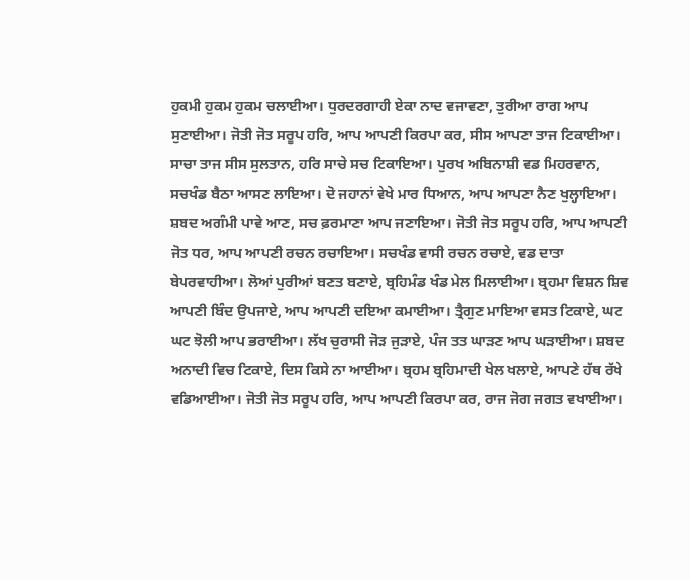ਹੁਕਮੀ ਹੁਕਮ ਹੁਕਮ ਚਲਾਈਆ। ਧੁਰਦਰਗਾਹੀ ਏਕਾ ਨਾਦ ਵਜਾਵਣਾ, ਤੁਰੀਆ ਰਾਗ ਆਪ ਸੁਣਾਈਆ। ਜੋਤੀ ਜੋਤ ਸਰੂਪ ਹਰਿ, ਆਪ ਆਪਣੀ ਕਿਰਪਾ ਕਰ, ਸੀਸ ਆਪਣਾ ਤਾਜ ਟਿਕਾਈਆ। ਸਾਚਾ ਤਾਜ ਸੀਸ ਸੁਲਤਾਨ, ਹਰਿ ਸਾਚੇ ਸਚ ਟਿਕਾਇਆ। ਪੁਰਖ ਅਬਿਨਾਸ਼ੀ ਵਡ ਮਿਹਰਵਾਨ, ਸਚਖੰਡ ਬੈਠਾ ਆਸਣ ਲਾਇਆ। ਦੋ ਜਹਾਨਾਂ ਵੇਖੇ ਮਾਰ ਧਿਆਨ, ਆਪ ਆਪਣਾ ਨੈਣ ਖੁਲ੍ਹਾਇਆ। ਸ਼ਬਦ ਅਗੰਮੀ ਪਾਵੇ ਆਣ, ਸਚ ਫ਼ਰਮਾਣਾ ਆਪ ਜਣਾਇਆ। ਜੋਤੀ ਜੋਤ ਸਰੂਪ ਹਰਿ, ਆਪ ਆਪਣੀ ਜੋਤ ਧਰ, ਆਪ ਆਪਣੀ ਰਚਨ ਰਚਾਇਆ। ਸਚਖੰਡ ਵਾਸੀ ਰਚਨ ਰਚਾਏ, ਵਡ ਦਾਤਾ ਬੇਪਰਵਾਹੀਆ। ਲੋਆਂ ਪੁਰੀਆਂ ਬਣਤ ਬਣਾਏ, ਬ੍ਰਹਿਮੰਡ ਖੰਡ ਮੇਲ ਮਿਲਾਈਆ। ਬ੍ਰਹਮਾ ਵਿਸ਼ਨ ਸ਼ਿਵ ਆਪਣੀ ਬਿੰਦ ਉਪਜਾਏ, ਆਪ ਆਪਣੀ ਦਇਆ ਕਮਾਈਆ। ਤ੍ਰੈਗੁਣ ਮਾਇਆ ਵਸਤ ਟਿਕਾਏ, ਘਟ ਘਟ ਝੋਲੀ ਆਪ ਭਰਾਈਆ। ਲੱਖ ਚੁਰਾਸੀ ਜੋੜ ਜੁੜਾਏ, ਪੰਜ ਤਤ ਘਾੜਣ ਆਪ ਘੜਾਈਆ। ਸ਼ਬਦ ਅਨਾਦੀ ਵਿਚ ਟਿਕਾਏ, ਦਿਸ ਕਿਸੇ ਨਾ ਆਈਆ। ਬ੍ਰਹਮ ਬ੍ਰਹਿਮਾਦੀ ਖੇਲ ਖਲਾਏ, ਆਪਣੇ ਹੱਥ ਰੱਖੇ ਵਡਿਆਈਆ। ਜੋਤੀ ਜੋਤ ਸਰੂਪ ਹਰਿ, ਆਪ ਆਪਣੀ ਕਿਰਪਾ ਕਰ, ਰਾਜ ਜੋਗ ਜਗਤ ਵਖਾਈਆ।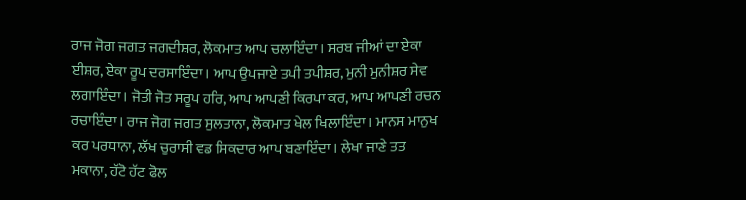ਰਾਜ ਜੋਗ ਜਗਤ ਜਗਦੀਸ਼ਰ, ਲੋਕਮਾਤ ਆਪ ਚਲਾਇੰਦਾ। ਸਰਬ ਜੀਆਂ ਦਾ ਏਕਾ ਈਸ਼ਰ, ਏਕਾ ਰੂਪ ਦਰਸਾਇੰਦਾ। ਆਪ ਉਪਜਾਏ ਤਪੀ ਤਪੀਸ਼ਰ, ਮੁਨੀ ਮੁਨੀਸ਼ਰ ਸੇਵ ਲਗਾਇੰਦਾ। ਜੋਤੀ ਜੋਤ ਸਰੂਪ ਹਰਿ, ਆਪ ਆਪਣੀ ਕਿਰਪਾ ਕਰ, ਆਪ ਆਪਣੀ ਰਚਨ ਰਚਾਇੰਦਾ। ਰਾਜ ਜੋਗ ਜਗਤ ਸੁਲਤਾਨਾ, ਲੋਕਮਾਤ ਖੇਲ ਖਿਲਾਇੰਦਾ। ਮਾਨਸ ਮਾਨੁਖ ਕਰ ਪਰਧਾਨਾ, ਲੱਖ ਚੁਰਾਸੀ ਵਡ ਸਿਕਦਾਰ ਆਪ ਬਣਾਇੰਦਾ। ਲੇਖਾ ਜਾਣੇ ਤਤ ਮਕਾਨਾ, ਹੱਟੋ ਹੱਟ ਫੋਲ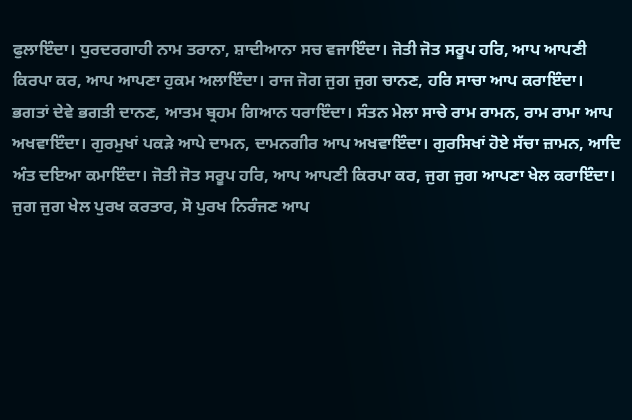ਫੁਲਾਇੰਦਾ। ਧੁਰਦਰਗਾਹੀ ਨਾਮ ਤਰਾਨਾ, ਸ਼ਾਦੀਆਨਾ ਸਚ ਵਜਾਇੰਦਾ। ਜੋਤੀ ਜੋਤ ਸਰੂਪ ਹਰਿ, ਆਪ ਆਪਣੀ ਕਿਰਪਾ ਕਰ, ਆਪ ਆਪਣਾ ਹੁਕਮ ਅਲਾਇੰਦਾ। ਰਾਜ ਜੋਗ ਜੁਗ ਜੁਗ ਚਾਨਣ, ਹਰਿ ਸਾਚਾ ਆਪ ਕਰਾਇੰਦਾ। ਭਗਤਾਂ ਦੇਵੇ ਭਗਤੀ ਦਾਨਣ, ਆਤਮ ਬ੍ਰਹਮ ਗਿਆਨ ਧਰਾਇੰਦਾ। ਸੰਤਨ ਮੇਲਾ ਸਾਚੇ ਰਾਮ ਰਾਮਨ, ਰਾਮ ਰਾਮਾ ਆਪ ਅਖਵਾਇੰਦਾ। ਗੁਰਮੁਖਾਂ ਪਕੜੇ ਆਪੇ ਦਾਮਨ, ਦਾਮਨਗੀਰ ਆਪ ਅਖਵਾਇੰਦਾ। ਗੁਰਸਿਖਾਂ ਹੋਏ ਸੱਚਾ ਜ਼ਾਮਨ, ਆਦਿ ਅੰਤ ਦਇਆ ਕਮਾਇੰਦਾ। ਜੋਤੀ ਜੋਤ ਸਰੂਪ ਹਰਿ, ਆਪ ਆਪਣੀ ਕਿਰਪਾ ਕਰ, ਜੁਗ ਜੁਗ ਆਪਣਾ ਖੇਲ ਕਰਾਇੰਦਾ। ਜੁਗ ਜੁਗ ਖੇਲ ਪੁਰਖ ਕਰਤਾਰ, ਸੋ ਪੁਰਖ ਨਿਰੰਜਣ ਆਪ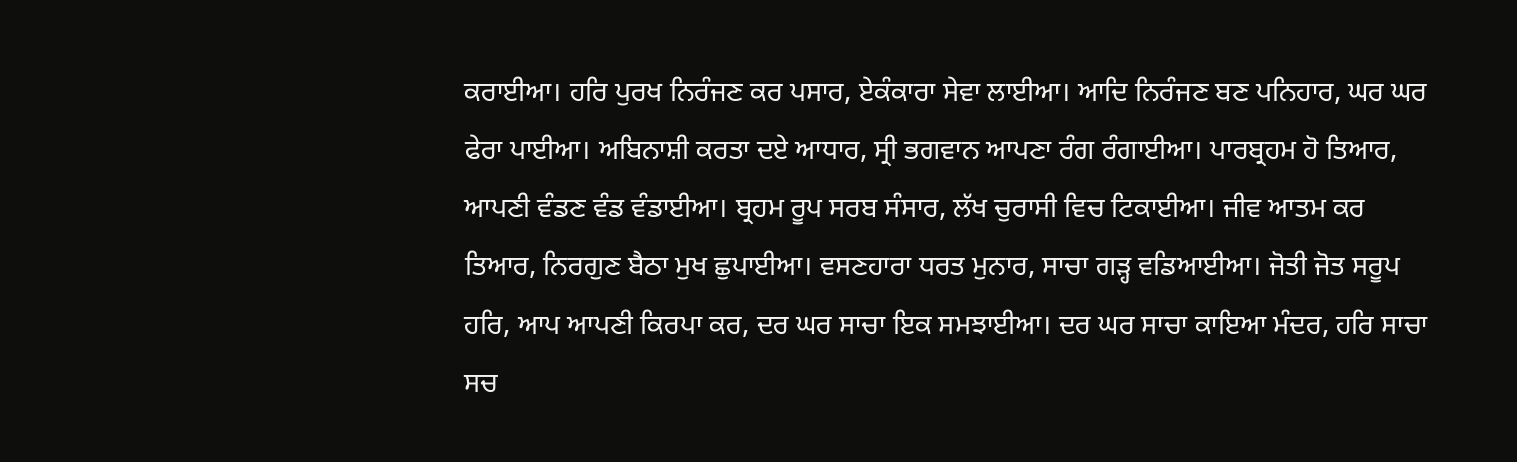ਕਰਾਈਆ। ਹਰਿ ਪੁਰਖ ਨਿਰੰਜਣ ਕਰ ਪਸਾਰ, ਏਕੰਕਾਰਾ ਸੇਵਾ ਲਾਈਆ। ਆਦਿ ਨਿਰੰਜਣ ਬਣ ਪਨਿਹਾਰ, ਘਰ ਘਰ ਫੇਰਾ ਪਾਈਆ। ਅਬਿਨਾਸ਼ੀ ਕਰਤਾ ਦਏ ਆਧਾਰ, ਸ੍ਰੀ ਭਗਵਾਨ ਆਪਣਾ ਰੰਗ ਰੰਗਾਈਆ। ਪਾਰਬ੍ਰਹਮ ਹੋ ਤਿਆਰ, ਆਪਣੀ ਵੰਡਣ ਵੰਡ ਵੰਡਾਈਆ। ਬ੍ਰਹਮ ਰੂਪ ਸਰਬ ਸੰਸਾਰ, ਲੱਖ ਚੁਰਾਸੀ ਵਿਚ ਟਿਕਾਈਆ। ਜੀਵ ਆਤਮ ਕਰ ਤਿਆਰ, ਨਿਰਗੁਣ ਬੈਠਾ ਮੁਖ ਛੁਪਾਈਆ। ਵਸਣਹਾਰਾ ਧਰਤ ਮੁਨਾਰ, ਸਾਚਾ ਗੜ੍ਹ ਵਡਿਆਈਆ। ਜੋਤੀ ਜੋਤ ਸਰੂਪ ਹਰਿ, ਆਪ ਆਪਣੀ ਕਿਰਪਾ ਕਰ, ਦਰ ਘਰ ਸਾਚਾ ਇਕ ਸਮਝਾਈਆ। ਦਰ ਘਰ ਸਾਚਾ ਕਾਇਆ ਮੰਦਰ, ਹਰਿ ਸਾਚਾ ਸਚ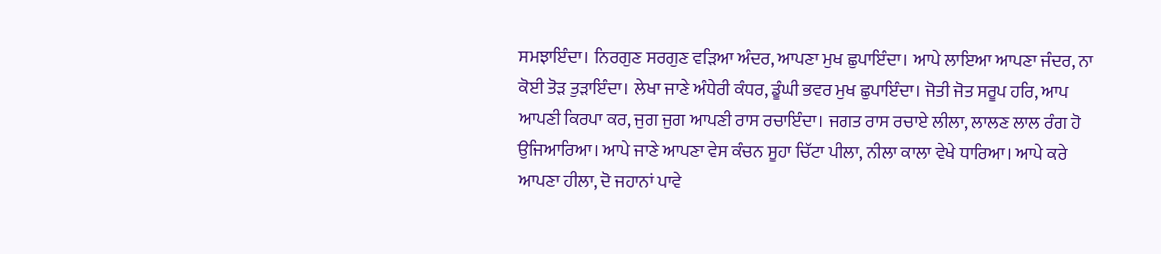ਸਮਝਾਇੰਦਾ। ਨਿਰਗੁਣ ਸਰਗੁਣ ਵੜਿਆ ਅੰਦਰ, ਆਪਣਾ ਮੁਖ ਛੁਪਾਇੰਦਾ। ਆਪੇ ਲਾਇਆ ਆਪਣਾ ਜੰਦਰ, ਨਾ ਕੋਈ ਤੋੜ ਤੁੜਾਇੰਦਾ। ਲੇਖਾ ਜਾਣੇ ਅੰਧੇਰੀ ਕੰਧਰ, ਡੂੰਘੀ ਭਵਰ ਮੁਖ ਛੁਪਾਇੰਦਾ। ਜੋਤੀ ਜੋਤ ਸਰੂਪ ਹਰਿ, ਆਪ ਆਪਣੀ ਕਿਰਪਾ ਕਰ, ਜੁਗ ਜੁਗ ਆਪਣੀ ਰਾਸ ਰਚਾਇੰਦਾ। ਜਗਤ ਰਾਸ ਰਚਾਏ ਲੀਲਾ, ਲਾਲਣ ਲਾਲ ਰੰਗ ਹੋ ਉਜਿਆਰਿਆ। ਆਪੇ ਜਾਣੇ ਆਪਣਾ ਵੇਸ ਕੰਚਨ ਸੂਹਾ ਚਿੱਟਾ ਪੀਲਾ, ਨੀਲਾ ਕਾਲਾ ਵੇਖੇ ਧਾਰਿਆ। ਆਪੇ ਕਰੇ ਆਪਣਾ ਹੀਲਾ, ਦੋ ਜਹਾਨਾਂ ਪਾਵੇ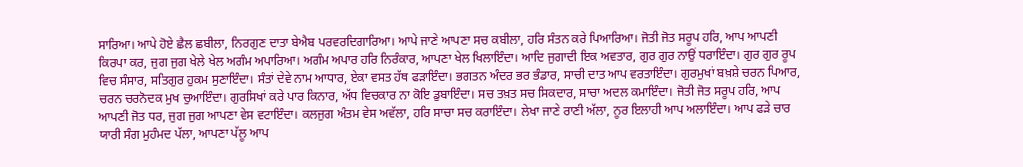ਸਾਰਿਆ। ਆਪੇ ਹੋਏ ਛੈਲ ਛਬੀਲਾ, ਨਿਰਗੁਣ ਦਾਤਾ ਬੇਐਬ ਪਰਵਰਦਿਗਾਰਿਆ। ਆਪੇ ਜਾਣੇ ਆਪਣਾ ਸਚ ਕਬੀਲਾ, ਹਰਿ ਸੰਤਨ ਕਰੇ ਪਿਆਰਿਆ। ਜੋਤੀ ਜੋਤ ਸਰੂਪ ਹਰਿ, ਆਪ ਆਪਣੀ ਕਿਰਪਾ ਕਰ, ਜੁਗ ਜੁਗ ਖੇਲੇ ਖੇਲ ਅਗੰਮ ਅਪਾਰਿਆ। ਅਗੰਮ ਅਪਾਰ ਹਰਿ ਨਿਰੰਕਾਰ, ਆਪਣਾ ਖੇਲ ਖਿਲਾਇੰਦਾ। ਆਦਿ ਜੁਗਾਦੀ ਇਕ ਅਵਤਾਰ, ਗੁਰ ਗੁਰ ਨਾਉਂ ਧਰਾਇੰਦਾ। ਗੁਰ ਗੁਰ ਰੂਪ ਵਿਚ ਸੰਸਾਰ, ਸਤਿਗੁਰ ਹੁਕਮ ਸੁਣਾਇੰਦਾ। ਸੰਤਾਂ ਦੇਵੇ ਨਾਮ ਆਧਾਰ, ਏਕਾ ਵਸਤ ਹੱਥ ਫੜਾਇੰਦਾ। ਭਗਤਨ ਅੰਦਰ ਭਰ ਭੰਡਾਰ, ਸਾਚੀ ਦਾਤ ਆਪ ਵਰਤਾਇੰਦਾ। ਗੁਰਮੁਖਾਂ ਬਖ਼ਸ਼ੇ ਚਰਨ ਪਿਆਰ, ਚਰਨ ਚਰਨੋਦਕ ਮੁਖ ਚੁਆਇੰਦਾ। ਗੁਰਸਿਖਾਂ ਕਰੇ ਪਾਰ ਕਿਨਾਰ, ਅੱਧ ਵਿਚਕਾਰ ਨਾ ਕੋਇ ਡੁਬਾਇੰਦਾ। ਸਚ ਤਖ਼ਤ ਸਚ ਸਿਕਦਾਰ, ਸਾਚਾ ਅਦਲ ਕਮਾਇੰਦਾ। ਜੋਤੀ ਜੋਤ ਸਰੂਪ ਹਰਿ, ਆਪ ਆਪਣੀ ਜੋਤ ਧਰ, ਜੁਗ ਜੁਗ ਆਪਣਾ ਵੇਸ ਵਟਾਇੰਦਾ। ਕਲਜੁਗ ਅੰਤਮ ਵੇਸ ਅਵੱਲਾ, ਹਰਿ ਸਾਚਾ ਸਚ ਕਰਾਇੰਦਾ। ਲੇਖਾ ਜਾਣੇ ਰਾਣੀ ਅੱਲਾ, ਨੂਰ ਇਲਾਹੀ ਆਪ ਅਲਾਇੰਦਾ। ਆਪ ਫੜੇ ਚਾਰ ਯਾਰੀ ਸੰਗ ਮੁਹੰਮਦ ਪੱਲਾ, ਆਪਣਾ ਪੱਲੂ ਆਪ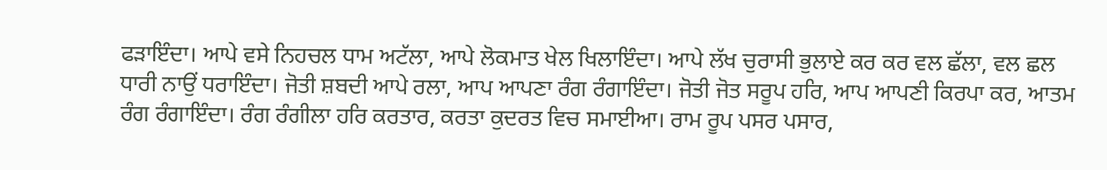ਫੜਾਇੰਦਾ। ਆਪੇ ਵਸੇ ਨਿਹਚਲ ਧਾਮ ਅਟੱਲਾ, ਆਪੇ ਲੋਕਮਾਤ ਖੇਲ ਖਿਲਾਇੰਦਾ। ਆਪੇ ਲੱਖ ਚੁਰਾਸੀ ਭੁਲਾਏ ਕਰ ਕਰ ਵਲ ਛੱਲਾ, ਵਲ ਛਲ ਧਾਰੀ ਨਾਉਂ ਧਰਾਇੰਦਾ। ਜੋਤੀ ਸ਼ਬਦੀ ਆਪੇ ਰਲਾ, ਆਪ ਆਪਣਾ ਰੰਗ ਰੰਗਾਇੰਦਾ। ਜੋਤੀ ਜੋਤ ਸਰੂਪ ਹਰਿ, ਆਪ ਆਪਣੀ ਕਿਰਪਾ ਕਰ, ਆਤਮ ਰੰਗ ਰੰਗਾਇੰਦਾ। ਰੰਗ ਰੰਗੀਲਾ ਹਰਿ ਕਰਤਾਰ, ਕਰਤਾ ਕੁਦਰਤ ਵਿਚ ਸਮਾਈਆ। ਰਾਮ ਰੂਪ ਪਸਰ ਪਸਾਰ,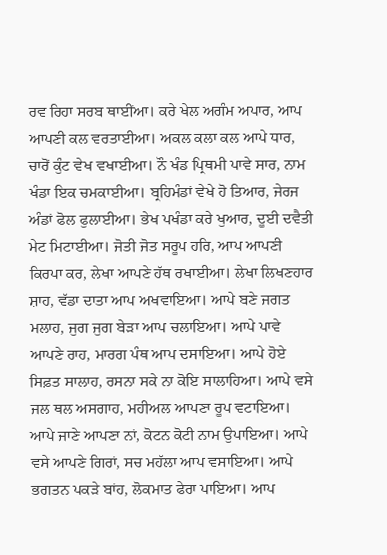ਰਵ ਰਿਹਾ ਸਰਬ ਥਾਈਂਆ। ਕਰੇ ਖੇਲ ਅਗੰਮ ਅਪਾਰ, ਆਪ ਆਪਣੀ ਕਲ ਵਰਤਾਈਆ। ਅਕਲ ਕਲਾ ਕਲ ਆਪੇ ਧਾਰ, ਚਾਰੋਂ ਕੁੰਟ ਵੇਖ ਵਖਾਈਆ। ਨੌ ਖੰਡ ਪ੍ਰਿਥਮੀ ਪਾਵੇ ਸਾਰ, ਨਾਮ ਖੰਡਾ ਇਕ ਚਮਕਾਈਆ। ਬ੍ਰਹਿਮੰਡਾਂ ਵੇਖੇ ਹੋ ਤਿਆਰ, ਜੇਰਜ ਅੰਡਾਂ ਫੋਲ ਫੁਲਾਈਆ। ਭੇਖ ਪਖੰਡਾ ਕਰੇ ਖੁਆਰ, ਦੂਈ ਦਵੈਤੀ ਮੇਟ ਮਿਟਾਈਆ। ਜੋਤੀ ਜੋਤ ਸਰੂਪ ਹਰਿ, ਆਪ ਆਪਣੀ ਕਿਰਪਾ ਕਰ, ਲੇਖਾ ਆਪਣੇ ਹੱਥ ਰਖਾਈਆ। ਲੇਖਾ ਲਿਖਣਹਾਰ ਸ਼ਾਹ, ਵੱਡਾ ਦਾਤਾ ਆਪ ਅਖਵਾਇਆ। ਆਪੇ ਬਣੇ ਜਗਤ ਮਲਾਹ, ਜੁਗ ਜੁਗ ਬੇੜਾ ਆਪ ਚਲਾਇਆ। ਆਪੇ ਪਾਵੇ ਆਪਣੇ ਰਾਹ, ਮਾਰਗ ਪੰਥ ਆਪ ਦਸਾਇਆ। ਆਪੇ ਹੋਏ ਸਿਫ਼ਤ ਸਾਲਾਹ, ਰਸਨਾ ਸਕੇ ਨਾ ਕੋਇ ਸਾਲਾਹਿਆ। ਆਪੇ ਵਸੇ ਜਲ ਥਲ ਅਸਗਾਹ, ਮਹੀਅਲ ਆਪਣਾ ਰੂਪ ਵਟਾਇਆ। ਆਪੇ ਜਾਣੇ ਆਪਣਾ ਨਾਂ, ਕੋਟਨ ਕੋਟੀ ਨਾਮ ਉਪਾਇਆ। ਆਪੇ ਵਸੇ ਆਪਣੇ ਗਿਰਾਂ, ਸਚ ਮਹੱਲਾ ਆਪ ਵਸਾਇਆ। ਆਪੇ ਭਗਤਨ ਪਕੜੇ ਬਾਂਹ, ਲੋਕਮਾਤ ਫੇਰਾ ਪਾਇਆ। ਆਪ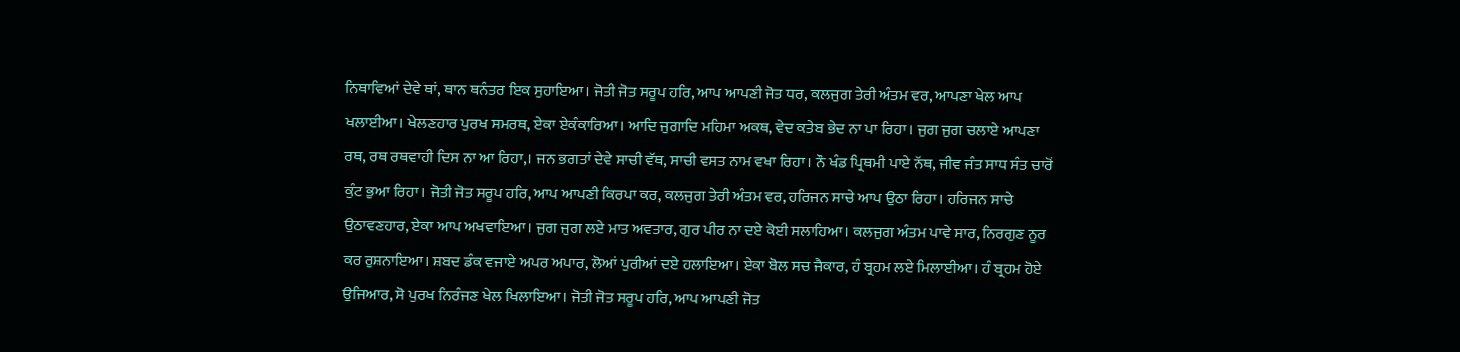ਨਿਥਾਵਿਆਂ ਦੇਵੇ ਥਾਂ, ਥਾਨ ਥਨੰਤਰ ਇਕ ਸੁਹਾਇਆ। ਜੋਤੀ ਜੋਤ ਸਰੂਪ ਹਰਿ, ਆਪ ਆਪਣੀ ਜੋਤ ਧਰ, ਕਲਜੁਗ ਤੇਰੀ ਅੰਤਮ ਵਰ, ਆਪਣਾ ਖੇਲ ਆਪ ਖਲਾਈਆ। ਖੇਲਣਹਾਰ ਪੁਰਖ ਸਮਰਥ, ਏਕਾ ਏਕੰਕਾਰਿਆ। ਆਦਿ ਜੁਗਾਦਿ ਮਹਿਮਾ ਅਕਥ, ਵੇਦ ਕਤੇਬ ਭੇਦ ਨਾ ਪਾ ਰਿਹਾ। ਜੁਗ ਜੁਗ ਚਲਾਏ ਆਪਣਾ ਰਥ, ਰਥ ਰਥਵਾਹੀ ਦਿਸ ਨਾ ਆ ਰਿਹਾ,। ਜਨ ਭਗਤਾਂ ਦੇਵੇ ਸਾਚੀ ਵੱਥ, ਸਾਚੀ ਵਸਤ ਨਾਮ ਵਖਾ ਰਿਹਾ। ਨੌ ਖੰਡ ਪ੍ਰਿਥਮੀ ਪਾਏ ਨੱਥ, ਜੀਵ ਜੰਤ ਸਾਧ ਸੰਤ ਚਾਰੋਂ ਕੁੰਟ ਭੁਆ ਰਿਹਾ। ਜੋਤੀ ਜੋਤ ਸਰੂਪ ਹਰਿ, ਆਪ ਆਪਣੀ ਕਿਰਪਾ ਕਰ, ਕਲਜੁਗ ਤੇਰੀ ਅੰਤਮ ਵਰ, ਹਰਿਜਨ ਸਾਚੇ ਆਪ ਉਠਾ ਰਿਹਾ। ਹਰਿਜਨ ਸਾਚੇ ਉਠਾਵਣਹਾਰ, ਏਕਾ ਆਪ ਅਖਵਾਇਆ। ਜੁਗ ਜੁਗ ਲਏ ਮਾਤ ਅਵਤਾਰ, ਗੁਰ ਪੀਰ ਨਾ ਦਏ ਕੋਈ ਸਲਾਹਿਆ। ਕਲਜੁਗ ਅੰਤਮ ਪਾਵੇ ਸਾਰ, ਨਿਰਗੁਣ ਨੂਰ ਕਰ ਰੁਸ਼ਨਾਇਆ। ਸ਼ਬਦ ਡੰਕ ਵਜਾਏ ਅਪਰ ਅਪਾਰ, ਲੋਆਂ ਪੁਰੀਆਂ ਦਏ ਹਲਾਇਆ। ਏਕਾ ਬੋਲ ਸਚ ਜੈਕਾਰ, ਹੰ ਬ੍ਰਹਮ ਲਏ ਮਿਲਾਈਆ। ਹੰ ਬ੍ਰਹਮ ਹੋਏ ਉਜਿਆਰ, ਸੋ ਪੁਰਖ ਨਿਰੰਜਣ ਖੇਲ ਖਿਲਾਇਆ। ਜੋਤੀ ਜੋਤ ਸਰੂਪ ਹਰਿ, ਆਪ ਆਪਣੀ ਜੋਤ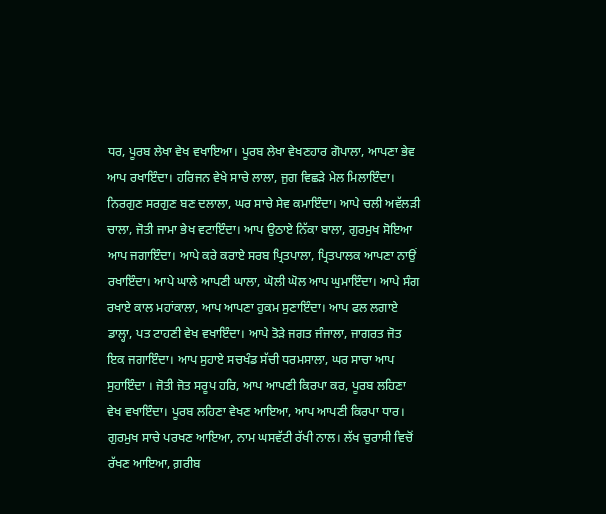ਧਰ, ਪੂਰਬ ਲੇਖਾ ਵੇਖ ਵਖਾਇਆ। ਪੂਰਬ ਲੇਖਾ ਵੇਖਣਹਾਰ ਗੋਪਾਲਾ, ਆਪਣਾ ਭੇਵ ਆਪ ਰਖਾਇੰਦਾ। ਹਰਿਜਨ ਵੇਖੇ ਸਾਚੇ ਲਾਲਾ, ਜੁਗ ਵਿਛੜੇ ਮੇਲ ਮਿਲਾਇੰਦਾ। ਨਿਰਗੁਣ ਸਰਗੁਣ ਬਣ ਦਲਾਲਾ, ਘਰ ਸਾਚੇ ਸੇਵ ਕਮਾਇੰਦਾ। ਆਪੇ ਚਲੀ ਅਵੱਲੜੀ ਚਾਲਾ, ਜੋਤੀ ਜਾਮਾ ਭੇਖ ਵਟਾਇੰਦਾ। ਆਪ ਉਠਾਏ ਨਿੱਕਾ ਬਾਲਾ, ਗੁਰਮੁਖ ਸੋਇਆ ਆਪ ਜਗਾਇੰਦਾ। ਆਪੇ ਕਰੇ ਕਰਾਏ ਸਰਬ ਪ੍ਰਿਤਪਾਲਾ, ਪ੍ਰਿਤਪਾਲਕ ਆਪਣਾ ਨਾਉਂ ਰਖਾਇੰਦਾ। ਆਪੇ ਘਾਲੇ ਆਪਣੀ ਘਾਲਾ, ਘੋਲੀ ਘੋਲ ਆਪ ਘੁਮਾਇੰਦਾ। ਆਪੇ ਸੰਗ ਰਖਾਏ ਕਾਲ ਮਹਾਂਕਾਲਾ, ਆਪ ਆਪਣਾ ਹੁਕਮ ਸੁਣਾਇੰਦਾ। ਆਪ ਫਲ ਲਗਾਏ ਡਾਲ੍ਹਾ, ਪਤ ਟਾਹਣੀ ਵੇਖ ਵਖਾਇੰਦਾ। ਆਪੇ ਤੋੜੇ ਜਗਤ ਜੰਜਾਲਾ, ਜਾਗਰਤ ਜੋਤ ਇਕ ਜਗਾਇੰਦਾ। ਆਪ ਸੁਹਾਏ ਸਚਖੰਡ ਸੱਚੀ ਧਰਮਸਾਲਾ, ਘਰ ਸਾਚਾ ਆਪ ਸੁਹਾਇੰਦਾ । ਜੋਤੀ ਜੋਤ ਸਰੂਪ ਹਰਿ, ਆਪ ਆਪਣੀ ਕਿਰਪਾ ਕਰ, ਪੂਰਬ ਲਹਿਣਾ ਵੇਖ ਵਖਾਇੰਦਾ। ਪੂਰਬ ਲਹਿਣਾ ਵੇਖਣ ਆਇਆ, ਆਪ ਆਪਣੀ ਕਿਰਪਾ ਧਾਰ। ਗੁਰਮੁਖ ਸਾਚੇ ਪਰਖਣ ਆਇਆ, ਨਾਮ ਘਸਵੱਟੀ ਰੱਖੀ ਨਾਲ। ਲੱਖ ਚੁਰਾਸੀ ਵਿਚੋਂ ਰੱਖਣ ਆਇਆ, ਗ਼ਰੀਬ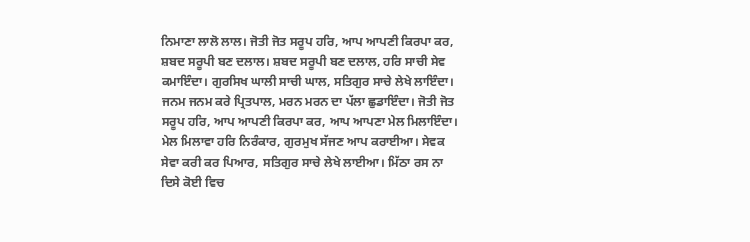ਨਿਮਾਣਾ ਲਾਲੋ ਲਾਲ। ਜੋਤੀ ਜੋਤ ਸਰੂਪ ਹਰਿ, ਆਪ ਆਪਣੀ ਕਿਰਪਾ ਕਰ, ਸ਼ਬਦ ਸਰੂਪੀ ਬਣ ਦਲਾਲ। ਸ਼ਬਦ ਸਰੂਪੀ ਬਣ ਦਲਾਲ, ਹਰਿ ਸਾਚੀ ਸੇਵ ਕਮਾਇੰਦਾ। ਗੁਰਸਿਖ ਘਾਲੀ ਸਾਚੀ ਘਾਲ, ਸਤਿਗੁਰ ਸਾਚੇ ਲੇਖੇ ਲਾਇੰਦਾ। ਜਨਮ ਜਨਮ ਕਰੇ ਪ੍ਰਿਤਪਾਲ, ਮਰਨ ਮਰਨ ਦਾ ਪੱਲਾ ਛੁਡਾਇੰਦਾ। ਜੋਤੀ ਜੋਤ ਸਰੂਪ ਹਰਿ, ਆਪ ਆਪਣੀ ਕਿਰਪਾ ਕਰ, ਆਪ ਆਪਣਾ ਮੇਲ ਮਿਲਾਇੰਦਾ। ਮੇਲ ਮਿਲਾਵਾ ਹਰਿ ਨਿਰੰਕਾਰ, ਗੁਰਮੁਖ ਸੱਜਣ ਆਪ ਕਰਾਈਆ। ਸੇਵਕ ਸੇਵਾ ਕਰੀ ਕਰ ਪਿਆਰ, ਸਤਿਗੁਰ ਸਾਚੇ ਲੇਖੇ ਲਾਈਆ। ਮਿੱਠਾ ਰਸ ਨਾ ਦਿਸੇ ਕੋਈ ਵਿਚ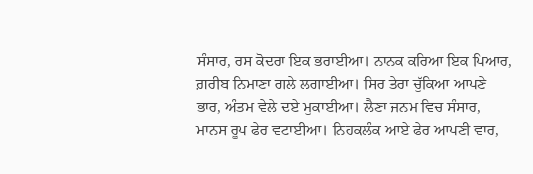ਸੰਸਾਰ, ਰਸ ਕੋਦਰਾ ਇਕ ਭਰਾਈਆ। ਨਾਨਕ ਕਰਿਆ ਇਕ ਪਿਆਰ, ਗ਼ਰੀਬ ਨਿਮਾਣਾ ਗਲੇ ਲਗਾਈਆ। ਸਿਰ ਤੇਰਾ ਚੁੱਕਿਆ ਆਪਣੇ ਭਾਰ, ਅੰਤਮ ਵੇਲੇ ਦਏ ਮੁਕਾਈਆ। ਲੈਣਾ ਜਨਮ ਵਿਚ ਸੰਸਾਰ, ਮਾਨਸ ਰੂਪ ਫੇਰ ਵਟਾਈਆ। ਨਿਹਕਲੰਕ ਆਏ ਫੇਰ ਆਪਣੀ ਵਾਰ,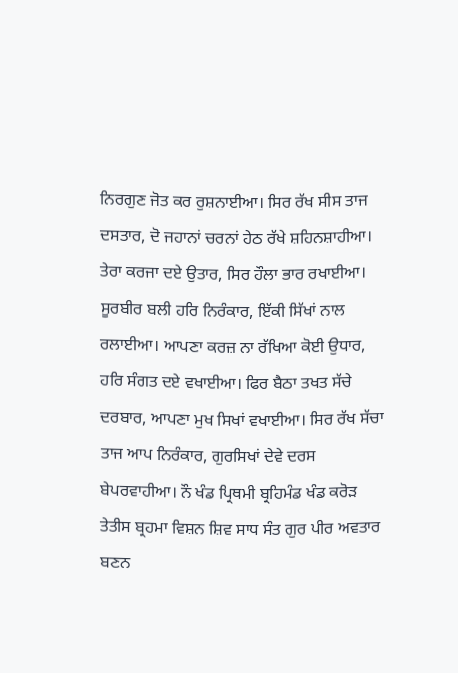ਨਿਰਗੁਣ ਜੋਤ ਕਰ ਰੁਸ਼ਨਾਈਆ। ਸਿਰ ਰੱਖ ਸੀਸ ਤਾਜ ਦਸਤਾਰ, ਦੋ ਜਹਾਨਾਂ ਚਰਨਾਂ ਹੇਠ ਰੱਖੇ ਸ਼ਹਿਨਸ਼ਾਹੀਆ। ਤੇਰਾ ਕਰਜਾ ਦਏ ਉਤਾਰ, ਸਿਰ ਹੌਲਾ ਭਾਰ ਰਖਾਈਆ। ਸੂਰਬੀਰ ਬਲੀ ਹਰਿ ਨਿਰੰਕਾਰ, ਇੱਕੀ ਸਿੱਖਾਂ ਨਾਲ ਰਲਾਈਆ। ਆਪਣਾ ਕਰਜ਼ ਨਾ ਰੱਖਿਆ ਕੋਈ ਉਧਾਰ, ਹਰਿ ਸੰਗਤ ਦਏ ਵਖਾਈਆ। ਫਿਰ ਬੈਠਾ ਤਖਤ ਸੱਚੇ ਦਰਬਾਰ, ਆਪਣਾ ਮੁਖ ਸਿਖਾਂ ਵਖਾਈਆ। ਸਿਰ ਰੱਖ ਸੱਚਾ ਤਾਜ ਆਪ ਨਿਰੰਕਾਰ, ਗੁਰਸਿਖਾਂ ਦੇਵੇ ਦਰਸ ਬੇਪਰਵਾਹੀਆ। ਨੌ ਖੰਡ ਪ੍ਰਿਥਮੀ ਬ੍ਰਹਿਮੰਡ ਖੰਡ ਕਰੋੜ ਤੇਤੀਸ ਬ੍ਰਹਮਾ ਵਿਸ਼ਨ ਸ਼ਿਵ ਸਾਧ ਸੰਤ ਗੁਰ ਪੀਰ ਅਵਤਾਰ ਬਣਨ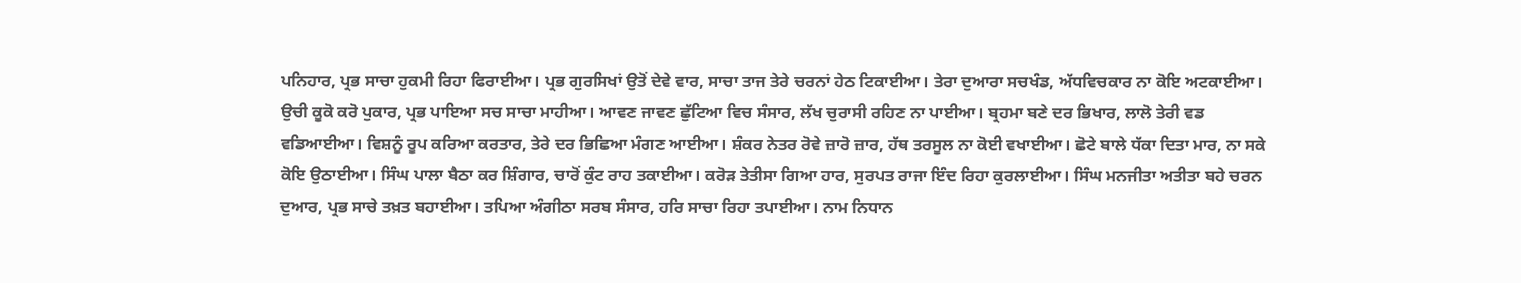ਪਨਿਹਾਰ, ਪ੍ਰਭ ਸਾਚਾ ਹੁਕਮੀ ਰਿਹਾ ਫਿਰਾਈਆ। ਪ੍ਰਭ ਗੁਰਸਿਖਾਂ ਉਤੋਂ ਦੇਵੇ ਵਾਰ, ਸਾਚਾ ਤਾਜ ਤੇਰੇ ਚਰਨਾਂ ਹੇਠ ਟਿਕਾਈਆ। ਤੇਰਾ ਦੁਆਰਾ ਸਚਖੰਡ, ਅੱਧਵਿਚਕਾਰ ਨਾ ਕੋਇ ਅਟਕਾਈਆ। ਉਚੀ ਕੂਕੋ ਕਰੋ ਪੁਕਾਰ, ਪ੍ਰਭ ਪਾਇਆ ਸਚ ਸਾਚਾ ਮਾਹੀਆ। ਆਵਣ ਜਾਵਣ ਛੁੱਟਿਆ ਵਿਚ ਸੰਸਾਰ, ਲੱਖ ਚੁਰਾਸੀ ਰਹਿਣ ਨਾ ਪਾਈਆ। ਬ੍ਰਹਮਾ ਬਣੇ ਦਰ ਭਿਖਾਰ, ਲਾਲੋ ਤੇਰੀ ਵਡ ਵਡਿਆਈਆ। ਵਿਸ਼ਨੂੰ ਰੂਪ ਕਰਿਆ ਕਰਤਾਰ, ਤੇਰੇ ਦਰ ਭਿਛਿਆ ਮੰਗਣ ਆਈਆ। ਸ਼ੰਕਰ ਨੇਤਰ ਰੋਵੇ ਜ਼ਾਰੋ ਜ਼ਾਰ, ਹੱਥ ਤਰਸੂਲ ਨਾ ਕੋਈ ਵਖਾਈਆ। ਛੋਟੇ ਬਾਲੇ ਧੱਕਾ ਦਿਤਾ ਮਾਰ, ਨਾ ਸਕੇ ਕੋਇ ਉਠਾਈਆ। ਸਿੰਘ ਪਾਲਾ ਬੈਠਾ ਕਰ ਸ਼ਿੰਗਾਰ, ਚਾਰੋਂ ਕੁੰਟ ਰਾਹ ਤਕਾਈਆ। ਕਰੋੜ ਤੇਤੀਸਾ ਗਿਆ ਹਾਰ, ਸੁਰਪਤ ਰਾਜਾ ਇੰਦ ਰਿਹਾ ਕੁਰਲਾਈਆ। ਸਿੰਘ ਮਨਜੀਤਾ ਅਤੀਤਾ ਬਹੇ ਚਰਨ ਦੁਆਰ, ਪ੍ਰਭ ਸਾਚੇ ਤਖ਼ਤ ਬਹਾਈਆ। ਤਪਿਆ ਅੰਗੀਠਾ ਸਰਬ ਸੰਸਾਰ, ਹਰਿ ਸਾਚਾ ਰਿਹਾ ਤਪਾਈਆ। ਨਾਮ ਨਿਧਾਨ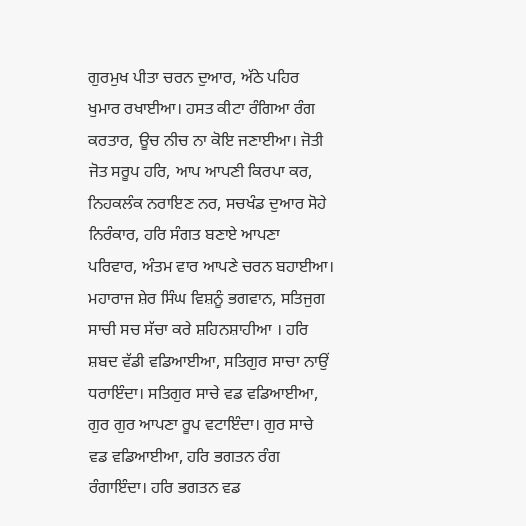ਗੁਰਮੁਖ ਪੀਤਾ ਚਰਨ ਦੁਆਰ, ਅੱਠੇ ਪਹਿਰ ਖੁਮਾਰ ਰਖਾਈਆ। ਹਸਤ ਕੀਟਾ ਰੰਗਿਆ ਰੰਗ ਕਰਤਾਰ, ਊਚ ਨੀਚ ਨਾ ਕੋਇ ਜਣਾਈਆ। ਜੋਤੀ ਜੋਤ ਸਰੂਪ ਹਰਿ, ਆਪ ਆਪਣੀ ਕਿਰਪਾ ਕਰ, ਨਿਹਕਲੰਕ ਨਰਾਇਣ ਨਰ, ਸਚਖੰਡ ਦੁਆਰ ਸੋਹੇ ਨਿਰੰਕਾਰ, ਹਰਿ ਸੰਗਤ ਬਣਾਏ ਆਪਣਾ ਪਰਿਵਾਰ, ਅੰਤਮ ਵਾਰ ਆਪਣੇ ਚਰਨ ਬਹਾਈਆ। ਮਹਾਰਾਜ ਸ਼ੇਰ ਸਿੰਘ ਵਿਸ਼ਨੂੰ ਭਗਵਾਨ, ਸਤਿਜੁਗ ਸਾਚੀ ਸਚ ਸੱਚਾ ਕਰੇ ਸ਼ਹਿਨਸ਼ਾਹੀਆ । ਹਰਿ ਸ਼ਬਦ ਵੱਡੀ ਵਡਿਆਈਆ, ਸਤਿਗੁਰ ਸਾਚਾ ਨਾਉਂ ਧਰਾਇੰਦਾ। ਸਤਿਗੁਰ ਸਾਚੇ ਵਡ ਵਡਿਆਈਆ, ਗੁਰ ਗੁਰ ਆਪਣਾ ਰੂਪ ਵਟਾਇੰਦਾ। ਗੁਰ ਸਾਚੇ ਵਡ ਵਡਿਆਈਆ, ਹਰਿ ਭਗਤਨ ਰੰਗ ਰੰਗਾਇੰਦਾ। ਹਰਿ ਭਗਤਨ ਵਡ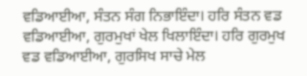ਵਡਿਆਈਆ, ਸੰਤਨ ਸੰਗ ਨਿਭਾਇੰਦਾ। ਹਰਿ ਸੰਤਨ ਵਡ ਵਡਿਆਈਆ, ਗੁਰਮੁਖਾਂ ਖੇਲ ਖਿਲਾਇੰਦਾ। ਹਰਿ ਗੁਰਮੁਖ ਵਡ ਵਡਿਆਈਆ, ਗੁਰਸਿਖ ਸਾਚੇ ਮੇਲ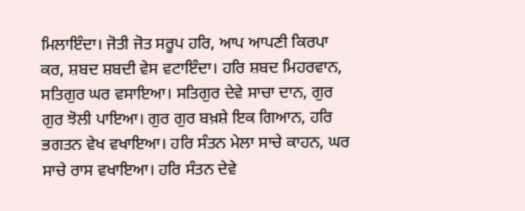ਮਿਲਾਇੰਦਾ। ਜੋਤੀ ਜੋਤ ਸਰੂਪ ਹਰਿ, ਆਪ ਆਪਣੀ ਕਿਰਪਾ ਕਰ, ਸ਼ਬਦ ਸ਼ਬਦੀ ਵੇਸ ਵਟਾਇੰਦਾ। ਹਰਿ ਸ਼ਬਦ ਮਿਹਰਵਾਨ, ਸਤਿਗੁਰ ਘਰ ਵਸਾਇਆ। ਸਤਿਗੁਰ ਦੇਵੇ ਸਾਚਾ ਦਾਨ, ਗੁਰ ਗੁਰ ਝੋਲੀ ਪਾਇਆ। ਗੁਰ ਗੁਰ ਬਖ਼ਸ਼ੇ ਇਕ ਗਿਆਨ, ਹਰਿ ਭਗਤਨ ਵੇਖ ਵਖਾਇਆ। ਹਰਿ ਸੰਤਨ ਮੇਲਾ ਸਾਚੇ ਕਾਹਨ, ਘਰ ਸਾਚੇ ਰਾਸ ਵਖਾਇਆ। ਹਰਿ ਸੰਤਨ ਦੇਵੇ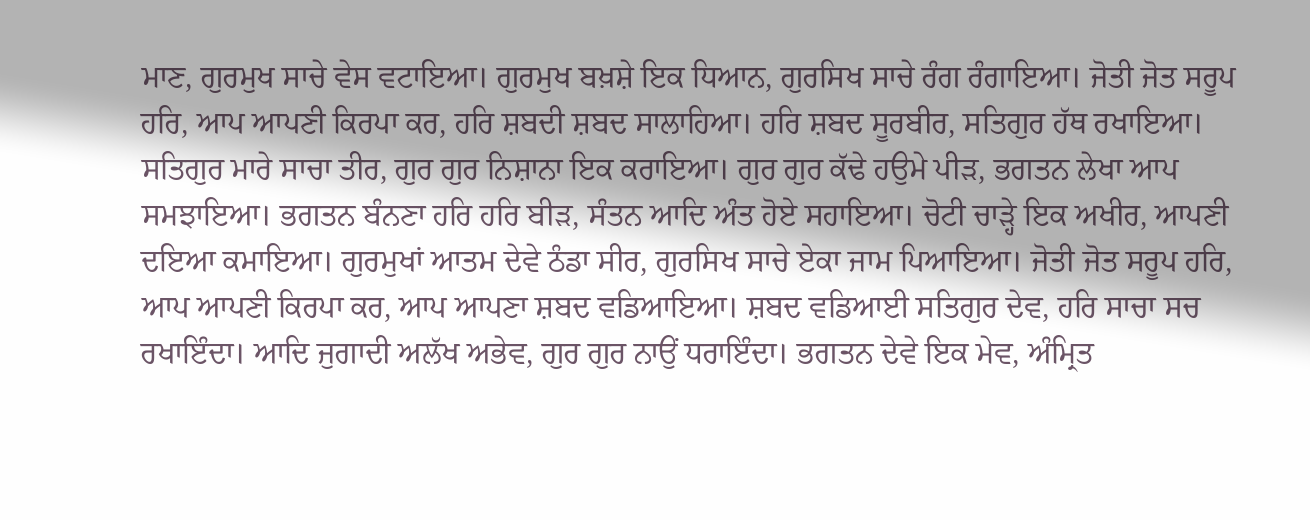ਮਾਣ, ਗੁਰਮੁਖ ਸਾਚੇ ਵੇਸ ਵਟਾਇਆ। ਗੁਰਮੁਖ ਬਖ਼ਸ਼ੇ ਇਕ ਧਿਆਨ, ਗੁਰਸਿਖ ਸਾਚੇ ਰੰਗ ਰੰਗਾਇਆ। ਜੋਤੀ ਜੋਤ ਸਰੂਪ ਹਰਿ, ਆਪ ਆਪਣੀ ਕਿਰਪਾ ਕਰ, ਹਰਿ ਸ਼ਬਦੀ ਸ਼ਬਦ ਸਾਲਾਹਿਆ। ਹਰਿ ਸ਼ਬਦ ਸੂਰਬੀਰ, ਸਤਿਗੁਰ ਹੱਥ ਰਖਾਇਆ। ਸਤਿਗੁਰ ਮਾਰੇ ਸਾਚਾ ਤੀਰ, ਗੁਰ ਗੁਰ ਨਿਸ਼ਾਨਾ ਇਕ ਕਰਾਇਆ। ਗੁਰ ਗੁਰ ਕੱਢੇ ਹਉਮੇ ਪੀੜ, ਭਗਤਨ ਲੇਖਾ ਆਪ ਸਮਝਾਇਆ। ਭਗਤਨ ਬੰਨਣਾ ਹਰਿ ਹਰਿ ਬੀੜ, ਸੰਤਨ ਆਦਿ ਅੰਤ ਹੋਏ ਸਹਾਇਆ। ਚੋਟੀ ਚਾੜ੍ਹੇ ਇਕ ਅਖੀਰ, ਆਪਣੀ ਦਇਆ ਕਮਾਇਆ। ਗੁਰਮੁਖਾਂ ਆਤਮ ਦੇਵੇ ਠੰਡਾ ਸੀਰ, ਗੁਰਸਿਖ ਸਾਚੇ ਏਕਾ ਜਾਮ ਪਿਆਇਆ। ਜੋਤੀ ਜੋਤ ਸਰੂਪ ਹਰਿ, ਆਪ ਆਪਣੀ ਕਿਰਪਾ ਕਰ, ਆਪ ਆਪਣਾ ਸ਼ਬਦ ਵਡਿਆਇਆ। ਸ਼ਬਦ ਵਡਿਆਈ ਸਤਿਗੁਰ ਦੇਵ, ਹਰਿ ਸਾਚਾ ਸਚ ਰਖਾਇੰਦਾ। ਆਦਿ ਜੁਗਾਦੀ ਅਲੱਖ ਅਭੇਵ, ਗੁਰ ਗੁਰ ਨਾਉਂ ਧਰਾਇੰਦਾ। ਭਗਤਨ ਦੇਵੇ ਇਕ ਮੇਵ, ਅੰਮ੍ਰਿਤ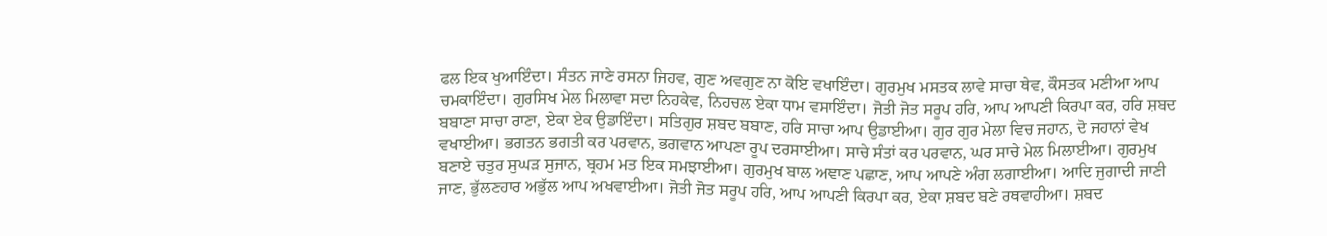ਫਲ ਇਕ ਖੁਆਇੰਦਾ। ਸੰਤਨ ਜਾਣੇ ਰਸਨਾ ਜਿਹਵ, ਗੁਣ ਅਵਗੁਣ ਨਾ ਕੋਇ ਵਖਾਇੰਦਾ। ਗੁਰਮੁਖ ਮਸਤਕ ਲਾਵੇ ਸਾਚਾ ਥੇਵ, ਕੌਸਤਕ ਮਣੀਆ ਆਪ ਚਮਕਾਇੰਦਾ। ਗੁਰਸਿਖ ਮੇਲ ਮਿਲਾਵਾ ਸਦਾ ਨਿਹਕੇਵ, ਨਿਹਚਲ ਏਕਾ ਧਾਮ ਵਸਾਇੰਦਾ। ਜੋਤੀ ਜੋਤ ਸਰੂਪ ਹਰਿ, ਆਪ ਆਪਣੀ ਕਿਰਪਾ ਕਰ, ਹਰਿ ਸ਼ਬਦ ਬਬਾਣਾ ਸਾਚਾ ਰਾਣਾ, ਏਕਾ ਏਕ ਉਡਾਇੰਦਾ। ਸਤਿਗੁਰ ਸ਼ਬਦ ਬਬਾਣ, ਹਰਿ ਸਾਚਾ ਆਪ ਉਡਾਈਆ। ਗੁਰ ਗੁਰ ਮੇਲਾ ਵਿਚ ਜਹਾਨ, ਦੋ ਜਹਾਨਾਂ ਵੇਖ ਵਖਾਈਆ। ਭਗਤਨ ਭਗਤੀ ਕਰ ਪਰਵਾਨ, ਭਗਵਾਨ ਆਪਣਾ ਰੂਪ ਦਰਸਾਈਆ। ਸਾਚੇ ਸੰਤਾਂ ਕਰ ਪਰਵਾਨ, ਘਰ ਸਾਚੇ ਮੇਲ ਮਿਲਾਈਆ। ਗੁਰਮੁਖ ਬਣਾਏ ਚਤੁਰ ਸੁਘੜ ਸੁਜਾਨ, ਬ੍ਰਹਮ ਮਤ ਇਕ ਸਮਝਾਈਆ। ਗੁਰਮੁਖ ਬਾਲ ਅਞਾਣ ਪਛਾਣ, ਆਪ ਆਪਣੇ ਅੰਗ ਲਗਾਈਆ। ਆਦਿ ਜੁਗਾਦੀ ਜਾਣੀ ਜਾਣ, ਭੁੱਲਣਹਾਰ ਅਭੁੱਲ ਆਪ ਅਖਵਾਈਆ। ਜੋਤੀ ਜੋਤ ਸਰੂਪ ਹਰਿ, ਆਪ ਆਪਣੀ ਕਿਰਪਾ ਕਰ, ਏਕਾ ਸ਼ਬਦ ਬਣੇ ਰਥਵਾਹੀਆ। ਸ਼ਬਦ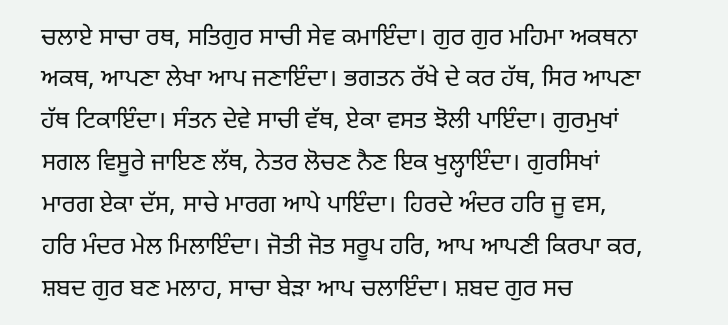ਚਲਾਏ ਸਾਚਾ ਰਥ, ਸਤਿਗੁਰ ਸਾਚੀ ਸੇਵ ਕਮਾਇੰਦਾ। ਗੁਰ ਗੁਰ ਮਹਿਮਾ ਅਕਥਨਾ ਅਕਥ, ਆਪਣਾ ਲੇਖਾ ਆਪ ਜਣਾਇੰਦਾ। ਭਗਤਨ ਰੱਖੇ ਦੇ ਕਰ ਹੱਥ, ਸਿਰ ਆਪਣਾ ਹੱਥ ਟਿਕਾਇੰਦਾ। ਸੰਤਨ ਦੇਵੇ ਸਾਚੀ ਵੱਥ, ਏਕਾ ਵਸਤ ਝੋਲੀ ਪਾਇੰਦਾ। ਗੁਰਮੁਖਾਂ ਸਗਲ ਵਿਸੂਰੇ ਜਾਇਣ ਲੱਥ, ਨੇਤਰ ਲੋਚਣ ਨੈਣ ਇਕ ਖੁਲ੍ਹਾਇੰਦਾ। ਗੁਰਸਿਖਾਂ ਮਾਰਗ ਏਕਾ ਦੱਸ, ਸਾਚੇ ਮਾਰਗ ਆਪੇ ਪਾਇੰਦਾ। ਹਿਰਦੇ ਅੰਦਰ ਹਰਿ ਜੂ ਵਸ, ਹਰਿ ਮੰਦਰ ਮੇਲ ਮਿਲਾਇੰਦਾ। ਜੋਤੀ ਜੋਤ ਸਰੂਪ ਹਰਿ, ਆਪ ਆਪਣੀ ਕਿਰਪਾ ਕਰ, ਸ਼ਬਦ ਗੁਰ ਬਣ ਮਲਾਹ, ਸਾਚਾ ਬੇੜਾ ਆਪ ਚਲਾਇੰਦਾ। ਸ਼ਬਦ ਗੁਰ ਸਚ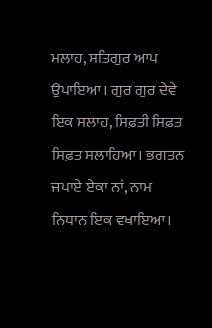ਮਲਾਹ, ਸਤਿਗੁਰ ਆਪ ਉਪਾਇਆ। ਗੁਰ ਗੁਰ ਦੇਵੇ ਇਕ ਸਲਾਹ, ਸਿਫ਼ਤੀ ਸਿਫ਼ਤ ਸਿਫ਼ਤ ਸਲਾਹਿਆ। ਭਗਤਨ ਜਪਾਏ ਏਕਾ ਨਾਂ, ਨਾਮ ਨਿਧਾਨ ਇਕ ਵਖਾਇਆ।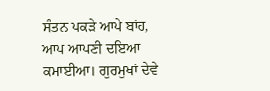ਸੰਤਨ ਪਕੜੇ ਆਪੇ ਬਾਂਹ, ਆਪ ਆਪਣੀ ਦਇਆ ਕਮਾਈਆ। ਗੁਰਮੁਖਾਂ ਦੇਵੇ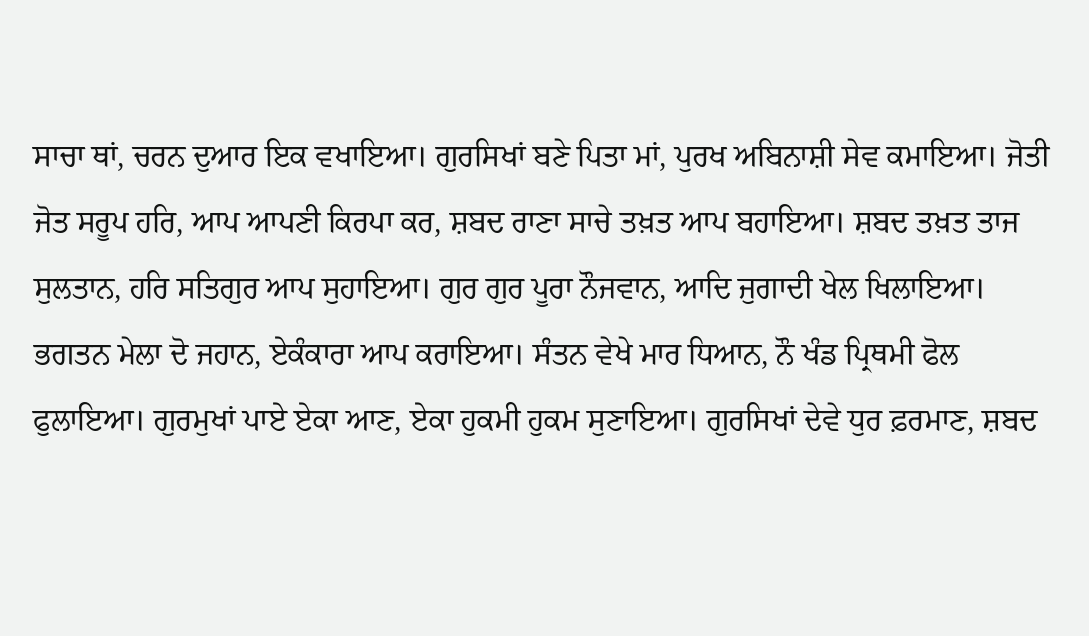ਸਾਚਾ ਥਾਂ, ਚਰਨ ਦੁਆਰ ਇਕ ਵਖਾਇਆ। ਗੁਰਸਿਖਾਂ ਬਣੇ ਪਿਤਾ ਮਾਂ, ਪੁਰਖ ਅਬਿਨਾਸ਼ੀ ਸੇਵ ਕਮਾਇਆ। ਜੋਤੀ ਜੋਤ ਸਰੂਪ ਹਰਿ, ਆਪ ਆਪਣੀ ਕਿਰਪਾ ਕਰ, ਸ਼ਬਦ ਰਾਣਾ ਸਾਚੇ ਤਖ਼ਤ ਆਪ ਬਹਾਇਆ। ਸ਼ਬਦ ਤਖ਼ਤ ਤਾਜ ਸੁਲਤਾਨ, ਹਰਿ ਸਤਿਗੁਰ ਆਪ ਸੁਹਾਇਆ। ਗੁਰ ਗੁਰ ਪੂਰਾ ਨੌਜਵਾਨ, ਆਦਿ ਜੁਗਾਦੀ ਖੇਲ ਖਿਲਾਇਆ। ਭਗਤਨ ਮੇਲਾ ਦੋ ਜਹਾਨ, ਏਕੰਕਾਰਾ ਆਪ ਕਰਾਇਆ। ਸੰਤਨ ਵੇਖੇ ਮਾਰ ਧਿਆਨ, ਨੌ ਖੰਡ ਪ੍ਰਿਥਮੀ ਫੋਲ ਫੁਲਾਇਆ। ਗੁਰਮੁਖਾਂ ਪਾਏ ਏਕਾ ਆਣ, ਏਕਾ ਹੁਕਮੀ ਹੁਕਮ ਸੁਣਾਇਆ। ਗੁਰਸਿਖਾਂ ਦੇਵੇ ਧੁਰ ਫ਼ਰਮਾਣ, ਸ਼ਬਦ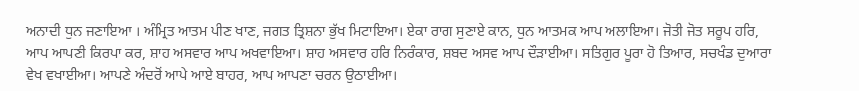ਅਨਾਦੀ ਧੁਨ ਜਣਾਇਆ । ਅੰਮ੍ਰਿਤ ਆਤਮ ਪੀਣ ਖਾਣ, ਜਗਤ ਤ੍ਰਿਸ਼ਨਾ ਭੁੱਖ ਮਿਟਾਇਆ। ਏਕਾ ਰਾਗ ਸੁਣਾਏ ਕਾਨ, ਧੁਨ ਆਤਮਕ ਆਪ ਅਲਾਇਆ। ਜੋਤੀ ਜੋਤ ਸਰੂਪ ਹਰਿ, ਆਪ ਆਪਣੀ ਕਿਰਪਾ ਕਰ, ਸ਼ਾਹ ਅਸਵਾਰ ਆਪ ਅਖਵਾਇਆ। ਸ਼ਾਹ ਅਸਵਾਰ ਹਰਿ ਨਿਰੰਕਾਰ, ਸ਼ਬਦ ਅਸਵ ਆਪ ਦੌੜਾਈਆ। ਸਤਿਗੁਰ ਪੂਰਾ ਹੋ ਤਿਆਰ, ਸਚਖੰਡ ਦੁਆਰਾ ਵੇਖ ਵਖਾਈਆ। ਆਪਣੇ ਅੰਦਰੋਂ ਆਪੇ ਆਏ ਬਾਹਰ, ਆਪ ਆਪਣਾ ਚਰਨ ਉਠਾਈਆ।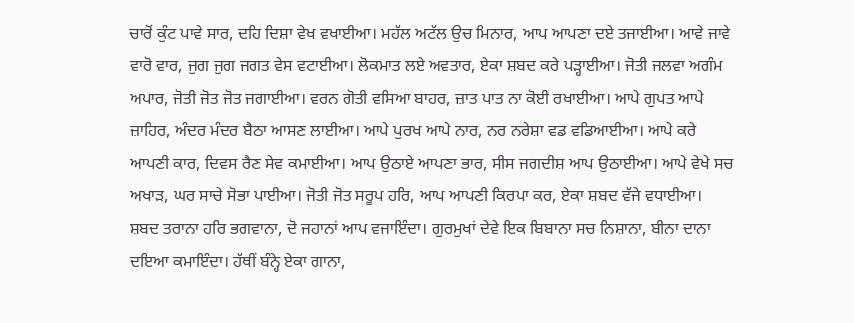ਚਾਰੋਂ ਕੁੰਟ ਪਾਵੇ ਸਾਰ, ਦਹਿ ਦਿਸ਼ਾ ਵੇਖ ਵਖਾਈਆ। ਮਹੱਲ ਅਟੱਲ ਉਚ ਮਿਨਾਰ, ਆਪ ਆਪਣਾ ਦਏ ਤਜਾਈਆ। ਆਵੇ ਜਾਵੇ ਵਾਰੋ ਵਾਰ, ਜੁਗ ਜੁਗ ਜਗਤ ਵੇਸ ਵਟਾਈਆ। ਲੋਕਮਾਤ ਲਏ ਅਵਤਾਰ, ਏਕਾ ਸ਼ਬਦ ਕਰੇ ਪੜ੍ਹਾਈਆ। ਜੋਤੀ ਜਲਵਾ ਅਗੰਮ ਅਪਾਰ, ਜੋਤੀ ਜੋਤ ਜੋਤ ਜਗਾਈਆ। ਵਰਨ ਗੋਤੀ ਵਸਿਆ ਬਾਹਰ, ਜ਼ਾਤ ਪਾਤ ਨਾ ਕੋਈ ਰਖਾਈਆ। ਆਪੇ ਗੁਪਤ ਆਪੇ ਜ਼ਾਹਿਰ, ਅੰਦਰ ਮੰਦਰ ਬੈਠਾ ਆਸਣ ਲਾਈਆ। ਆਪੇ ਪੁਰਖ ਆਪੇ ਨਾਰ, ਨਰ ਨਰੇਸ਼ਾ ਵਡ ਵਡਿਆਈਆ। ਆਪੇ ਕਰੇ ਆਪਣੀ ਕਾਰ, ਦਿਵਸ ਰੈਣ ਸੇਵ ਕਮਾਈਆ। ਆਪ ਉਠਾਏ ਆਪਣਾ ਭਾਰ, ਸੀਸ ਜਗਦੀਸ਼ ਆਪ ਉਠਾਈਆ। ਆਪੇ ਵੇਖੇ ਸਚ ਅਖਾੜ, ਘਰ ਸਾਚੇ ਸੋਭਾ ਪਾਈਆ। ਜੋਤੀ ਜੋਤ ਸਰੂਪ ਹਰਿ, ਆਪ ਆਪਣੀ ਕਿਰਪਾ ਕਰ, ਏਕਾ ਸ਼ਬਦ ਵੱਜੇ ਵਧਾਈਆ। ਸ਼ਬਦ ਤਰਾਨਾ ਹਰਿ ਭਗਵਾਨਾ, ਦੋ ਜਹਾਨਾਂ ਆਪ ਵਜਾਇੰਦਾ। ਗੁਰਮੁਖਾਂ ਦੇਵੇ ਇਕ ਬਿਬਾਨਾ ਸਚ ਨਿਸ਼ਾਨਾ, ਬੀਨਾ ਦਾਨਾ ਦਇਆ ਕਮਾਇੰਦਾ। ਹੱਥੀਂ ਬੰਨ੍ਹੇ ਏਕਾ ਗਾਨਾ,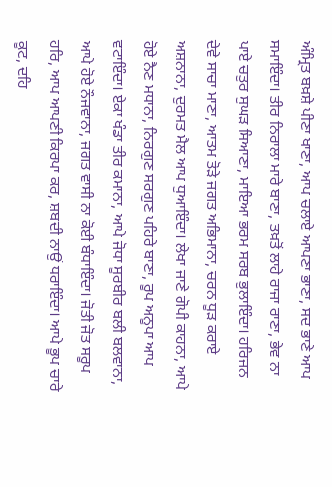ਅੰਮ੍ਰਿਤ ਬਖ਼ਸ਼ੇ ਪੀਣਾ ਖਾਣਾ, ਆਪ ਚਲਾਏ ਆਪਣਾ ਭਾਣਾ, ਸਦ ਭਾਣੇ ਆਪ ਸਮਾਇੰਦਾ। ਤੀਰ ਨਿਰਾਲਾ ਮਾਰੇ ਬਾਣਾ, ਤਖ਼ਤੋਂ ਲਾਹੇ ਰਾਜਾ ਰਾਣਾ, ਭੇਵ ਨਾ ਪਾਏ ਚਤੁਰ ਸੁਘੜ ਸਿਆਣਾ, ਮਾਇਆ ਭਰਮ ਸਰਬ ਭੁਲਾਇੰਦਾ। ਹਰਿਜਨ ਦੇਵੇ ਸਾਚਾ ਮਾਣਾ, ਆਤਮ ਤੋੜੇ ਜਗਤ ਅਭਿਮਾਨਾ, ਚਰਨ ਧੂੜ ਕਰਾਏ ਅਸ਼ਨਾਨਾ, ਦੁਰਮਤ ਮੈਲ ਆਪ ਧੁਆਇੰਦਾ। ਲੇਖਾ ਜਾਣੇ ਗੋਪੀ ਕਾਹਨਾ, ਆਪੇ ਹੋਏ ਨੈਣ ਮਧਾਨਾ, ਨਿਰਗੁਣ ਸਰਗੁਣ ਪਹਿਰੇ ਬਾਣਾ, ਰੂਪ ਅਨੂਪਾ ਆਪ ਵਟਾਇੰਦਾ। ਏਕਾ ਖੰਡਾ ਤੀਰ ਕਮਾਨਾ, ਆਪੇ ਜੋਧਾ ਸੂਰਬੀਰ ਬਲੀ ਬਲਵਾਨਾ, ਆਪੇ ਹੋਏ ਨੌਜਵਾਨਾ, ਜਗਤ ਵਾਸੀ ਨਾ ਕੋਈ ਬੰਧਾਇੰਦਾ। ਜੋਤੀ ਜੋਤ ਸਰੂਪ ਹਰਿ, ਆਪ ਆਪਣੀ ਕਿਰਪਾ ਕਰ, ਸ਼ਬਦੀ ਨਾਉਂ ਧਰਾਇੰਦਾ। ਆਪੇ ਭੂਪ ਚਾਰੇ ਕੂਟ, ਦਹਿ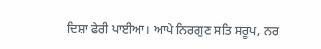ਦਿਸ਼ਾ ਫੇਰੀ ਪਾਈਆ। ਆਪੇ ਨਿਰਗੁਣ ਸਤਿ ਸਰੂਪ, ਨਰ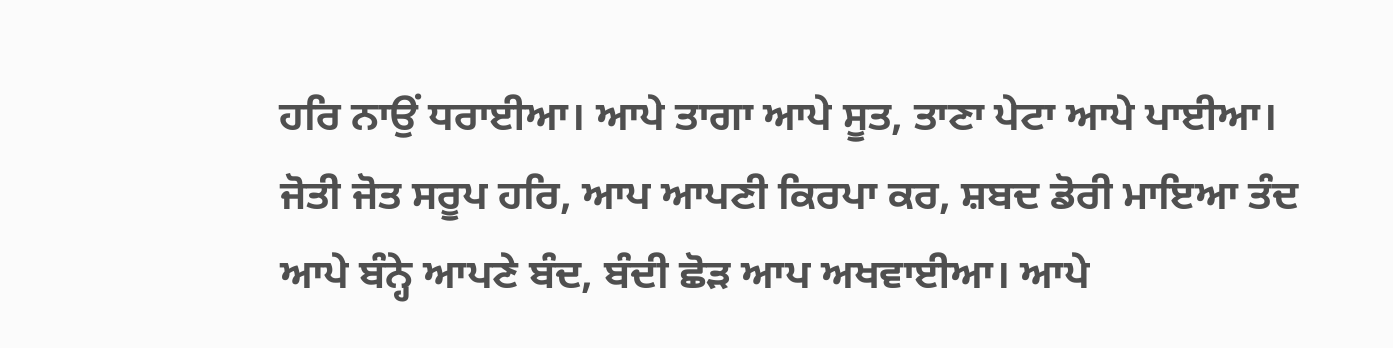ਹਰਿ ਨਾਉਂ ਧਰਾਈਆ। ਆਪੇ ਤਾਗਾ ਆਪੇ ਸੂਤ, ਤਾਣਾ ਪੇਟਾ ਆਪੇ ਪਾਈਆ। ਜੋਤੀ ਜੋਤ ਸਰੂਪ ਹਰਿ, ਆਪ ਆਪਣੀ ਕਿਰਪਾ ਕਰ, ਸ਼ਬਦ ਡੋਰੀ ਮਾਇਆ ਤੰਦ ਆਪੇ ਬੰਨ੍ਹੇ ਆਪਣੇ ਬੰਦ, ਬੰਦੀ ਛੋੜ ਆਪ ਅਖਵਾਈਆ। ਆਪੇ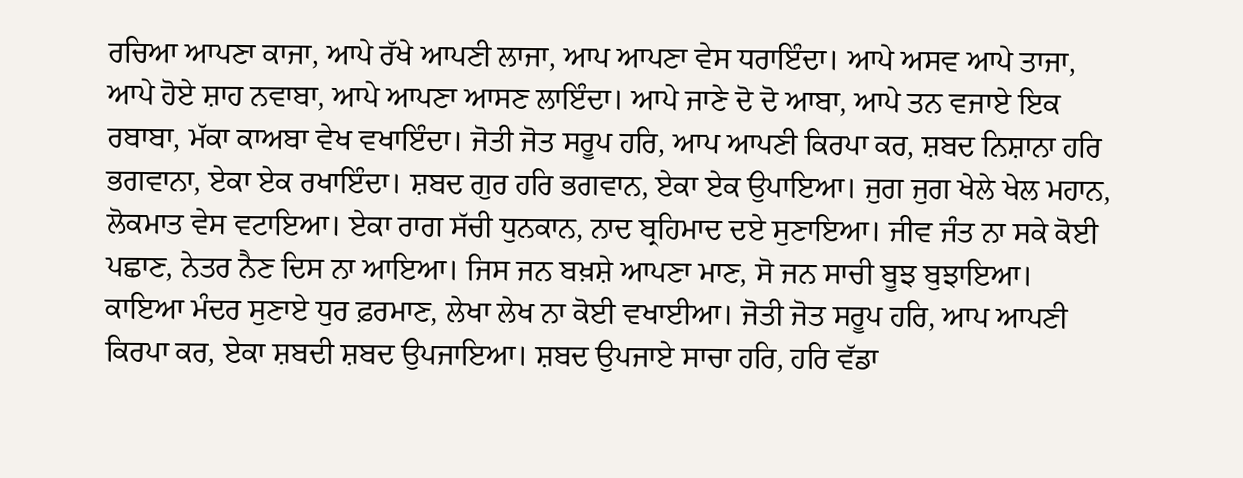ਰਚਿਆ ਆਪਣਾ ਕਾਜਾ, ਆਪੇ ਰੱਖੇ ਆਪਣੀ ਲਾਜਾ, ਆਪ ਆਪਣਾ ਵੇਸ ਧਰਾਇੰਦਾ। ਆਪੇ ਅਸਵ ਆਪੇ ਤਾਜਾ, ਆਪੇ ਹੋਏ ਸ਼ਾਹ ਨਵਾਬਾ, ਆਪੇ ਆਪਣਾ ਆਸਣ ਲਾਇੰਦਾ। ਆਪੇ ਜਾਣੇ ਦੋ ਦੋ ਆਬਾ, ਆਪੇ ਤਨ ਵਜਾਏ ਇਕ ਰਬਾਬਾ, ਮੱਕਾ ਕਾਅਬਾ ਵੇਖ ਵਖਾਇੰਦਾ। ਜੋਤੀ ਜੋਤ ਸਰੂਪ ਹਰਿ, ਆਪ ਆਪਣੀ ਕਿਰਪਾ ਕਰ, ਸ਼ਬਦ ਨਿਸ਼ਾਨਾ ਹਰਿ ਭਗਵਾਨਾ, ਏਕਾ ਏਕ ਰਖਾਇੰਦਾ। ਸ਼ਬਦ ਗੁਰ ਹਰਿ ਭਗਵਾਨ, ਏਕਾ ਏਕ ਉਪਾਇਆ। ਜੁਗ ਜੁਗ ਖੇਲੇ ਖੇਲ ਮਹਾਨ, ਲੋਕਮਾਤ ਵੇਸ ਵਟਾਇਆ। ਏਕਾ ਰਾਗ ਸੱਚੀ ਧੁਨਕਾਨ, ਨਾਦ ਬ੍ਰਹਿਮਾਦ ਦਏ ਸੁਣਾਇਆ। ਜੀਵ ਜੰਤ ਨਾ ਸਕੇ ਕੋਈ ਪਛਾਣ, ਨੇਤਰ ਨੈਣ ਦਿਸ ਨਾ ਆਇਆ। ਜਿਸ ਜਨ ਬਖ਼ਸ਼ੇ ਆਪਣਾ ਮਾਣ, ਸੋ ਜਨ ਸਾਚੀ ਬੂਝ ਬੁਝਾਇਆ। ਕਾਇਆ ਮੰਦਰ ਸੁਣਾਏ ਧੁਰ ਫ਼ਰਮਾਣ, ਲੇਖਾ ਲੇਖ ਨਾ ਕੋਈ ਵਖਾਈਆ। ਜੋਤੀ ਜੋਤ ਸਰੂਪ ਹਰਿ, ਆਪ ਆਪਣੀ ਕਿਰਪਾ ਕਰ, ਏਕਾ ਸ਼ਬਦੀ ਸ਼ਬਦ ਉਪਜਾਇਆ। ਸ਼ਬਦ ਉਪਜਾਏ ਸਾਚਾ ਹਰਿ, ਹਰਿ ਵੱਡਾ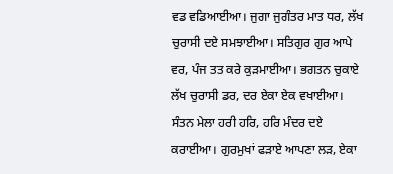ਵਡ ਵਡਿਆਈਆ। ਜੁਗਾ ਜੁਗੰਤਰ ਮਾਤ ਧਰ, ਲੱਖ ਚੁਰਾਸੀ ਦਏ ਸਮਝਾਈਆ। ਸਤਿਗੁਰ ਗੁਰ ਆਪੇ ਵਰ, ਪੰਜ ਤਤ ਕਰੇ ਕੁੜਮਾਈਆ। ਭਗਤਨ ਚੁਕਾਏ ਲੱਖ ਚੁਰਾਸੀ ਡਰ, ਦਰ ਏਕਾ ਏਕ ਵਖਾਈਆ। ਸੰਤਨ ਮੇਲਾ ਹਰੀ ਹਰਿ, ਹਰਿ ਮੰਦਰ ਦਏ ਕਰਾਈਆ। ਗੁਰਮੁਖਾਂ ਫੜਾਏ ਆਪਣਾ ਲੜ, ਏਕਾ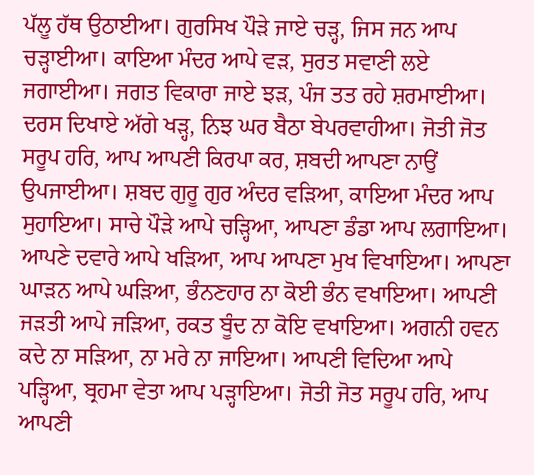ਪੱਲੂ ਹੱਥ ਉਠਾਈਆ। ਗੁਰਸਿਖ ਪੌੜੇ ਜਾਏ ਚੜ੍ਹ, ਜਿਸ ਜਨ ਆਪ ਚੜ੍ਹਾਈਆ। ਕਾਇਆ ਮੰਦਰ ਆਪੇ ਵੜ, ਸੁਰਤ ਸਵਾਣੀ ਲਏ ਜਗਾਈਆ। ਜਗਤ ਵਿਕਾਰਾ ਜਾਏ ਝੜ, ਪੰਜ ਤਤ ਰਹੇ ਸ਼ਰਮਾਈਆ। ਦਰਸ ਦਿਖਾਏ ਅੱਗੇ ਖੜ੍ਹ, ਨਿਝ ਘਰ ਬੈਠਾ ਬੇਪਰਵਾਹੀਆ। ਜੋਤੀ ਜੋਤ ਸਰੂਪ ਹਰਿ, ਆਪ ਆਪਣੀ ਕਿਰਪਾ ਕਰ, ਸ਼ਬਦੀ ਆਪਣਾ ਨਾਉਂ ਉਪਜਾਈਆ। ਸ਼ਬਦ ਗੁਰੂ ਗੁਰ ਅੰਦਰ ਵੜਿਆ, ਕਾਇਆ ਮੰਦਰ ਆਪ ਸੁਹਾਇਆ। ਸਾਚੇ ਪੌੜੇ ਆਪੇ ਚੜ੍ਹਿਆ, ਆਪਣਾ ਡੰਡਾ ਆਪ ਲਗਾਇਆ। ਆਪਣੇ ਦਵਾਰੇ ਆਪੇ ਖੜਿਆ, ਆਪ ਆਪਣਾ ਮੁਖ ਵਿਖਾਇਆ। ਆਪਣਾ ਘਾੜਨ ਆਪੇ ਘੜਿਆ, ਭੰਨਣਹਾਰ ਨਾ ਕੋਈ ਭੰਨ ਵਖਾਇਆ। ਆਪਣੀ ਜੜਤੀ ਆਪੇ ਜੜਿਆ, ਰਕਤ ਬੂੰਦ ਨਾ ਕੋਇ ਵਖਾਇਆ। ਅਗਨੀ ਹਵਨ ਕਦੇ ਨਾ ਸੜਿਆ, ਨਾ ਮਰੇ ਨਾ ਜਾਇਆ। ਆਪਣੀ ਵਿਦਿਆ ਆਪੇ ਪੜ੍ਹਿਆ, ਬ੍ਰਹਮਾ ਵੇਤਾ ਆਪ ਪੜ੍ਹਾਇਆ। ਜੋਤੀ ਜੋਤ ਸਰੂਪ ਹਰਿ, ਆਪ ਆਪਣੀ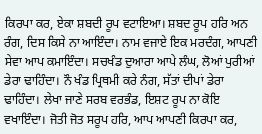ਕਿਰਪਾ ਕਰ, ਏਕਾ ਸ਼ਬਦੀ ਰੂਪ ਵਟਾਇਆ। ਸ਼ਬਦ ਰੂਪ ਹਰਿ ਅਨ ਰੰਗ, ਦਿਸ ਕਿਸੇ ਨਾ ਆਇੰਦਾ। ਨਾਮ ਵਜਾਏ ਇਕ ਮਰਦੰਗ, ਆਪਣੀ ਸੇਵਾ ਆਪ ਕਮਾਇੰਦਾ। ਸਚਖੰਡ ਦੁਆਰਾ ਆਪੇ ਲੰਘ, ਲੋਆਂ ਪੁਰੀਆਂ ਡੇਰਾ ਢਾਹਿੰਦਾ। ਨੌ ਖੰਡ ਪ੍ਰਿਥਮੀ ਕਰੇ ਨੰਗ, ਸੱਤਾਂ ਦੀਪਾਂ ਡੇਰਾ ਢਾਹਿੰਦਾ। ਲੇਖਾ ਜਾਣੇ ਸਰਬ ਵਰਭੰਡ, ਇਸ਼ਟ ਰੂਪ ਨਾ ਕੋਇ ਵਖਾਇੰਦਾ। ਜੋਤੀ ਜੋਤ ਸਰੂਪ ਹਰਿ, ਆਪ ਆਪਣੀ ਕਿਰਪਾ ਕਰ,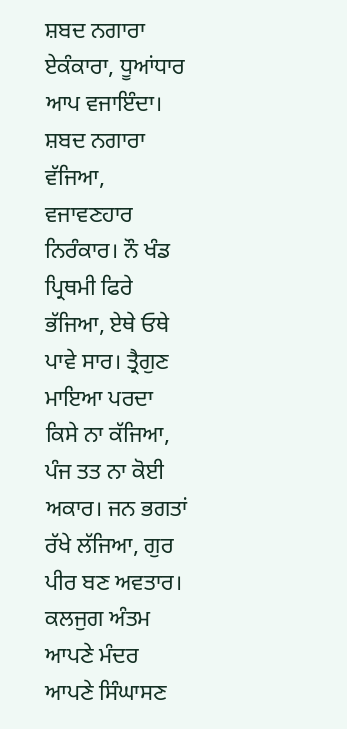ਸ਼ਬਦ ਨਗਾਰਾ ਏਕੰਕਾਰਾ, ਧੂਆਂਧਾਰ ਆਪ ਵਜਾਇੰਦਾ। ਸ਼ਬਦ ਨਗਾਰਾ ਵੱਜਿਆ, ਵਜਾਵਣਹਾਰ ਨਿਰੰਕਾਰ। ਨੌ ਖੰਡ ਪ੍ਰਿਥਮੀ ਫਿਰੇ ਭੱਜਿਆ, ਏਥੇ ਓਥੇ ਪਾਵੇ ਸਾਰ। ਤ੍ਰੈਗੁਣ ਮਾਇਆ ਪਰਦਾ ਕਿਸੇ ਨਾ ਕੱਜਿਆ, ਪੰਜ ਤਤ ਨਾ ਕੋਈ ਅਕਾਰ। ਜਨ ਭਗਤਾਂ ਰੱਖੇ ਲੱਜਿਆ, ਗੁਰ ਪੀਰ ਬਣ ਅਵਤਾਰ। ਕਲਜੁਗ ਅੰਤਮ ਆਪਣੇ ਮੰਦਰ ਆਪਣੇ ਸਿੰਘਾਸਣ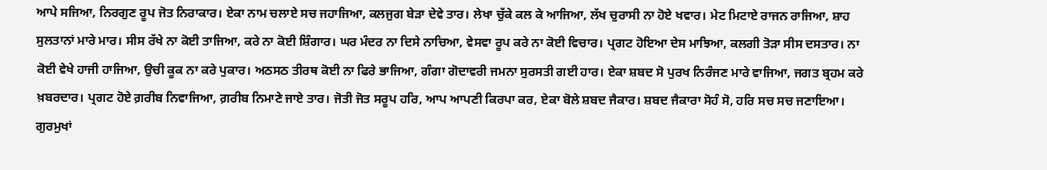ਆਪੇ ਸਜਿਆ, ਨਿਰਗੁਣ ਰੂਪ ਜੋਤ ਨਿਰਾਕਾਰ। ਏਕਾ ਨਾਮ ਚਲਾਏ ਸਚ ਜਹਾਜਿਆ, ਕਲਜੁਗ ਬੇੜਾ ਦੇਵੇ ਤਾਰ। ਲੇਖਾ ਚੁੱਕੇ ਕਲ ਕੇ ਆਜਿਆ, ਲੱਖ ਚੁਰਾਸੀ ਨਾ ਹੋਏ ਖਵਾਰ। ਮੇਟ ਮਿਟਾਏ ਰਾਜਨ ਰਾਜਿਆ, ਸ਼ਾਹ ਸੁਲਤਾਨਾਂ ਮਾਰੇ ਮਾਰ। ਸੀਸ ਰੱਖੇ ਨਾ ਕੋਈ ਤਾਜਿਆ, ਕਰੇ ਨਾ ਕੋਈ ਸ਼ਿੰਗਾਰ। ਘਰ ਮੰਦਰ ਨਾ ਦਿਸੇ ਨਾਚਿਆ, ਵੇਸਵਾ ਰੂਪ ਕਰੇ ਨਾ ਕੋਈ ਵਿਚਾਰ। ਪ੍ਰਗਟ ਹੋਇਆ ਦੇਸ ਮਾਝਿਆ, ਕਲਗੀ ਤੋੜਾ ਸੀਸ ਦਸਤਾਰ। ਨਾ ਕੋਈ ਵੇਖੇ ਹਾਜੀ ਹਾਜਿਆ, ਉਚੀ ਕੂਕ ਨਾ ਕਰੇ ਪੁਕਾਰ। ਅਠਸਠ ਤੀਰਥ ਕੋਈ ਨਾ ਫਿਰੇ ਭਾਜਿਆ, ਗੰਗਾ ਗੋਦਾਵਰੀ ਜਮਨਾ ਸੁਰਸਤੀ ਗਈ ਹਾਰ। ਏਕਾ ਸ਼ਬਦ ਸੋ ਪੁਰਖ ਨਿਰੰਜਣ ਮਾਰੇ ਵਾਜਿਆ, ਜਗਤ ਬ੍ਰਹਮ ਕਰੇ ਖ਼ਬਰਦਾਰ। ਪ੍ਰਗਟ ਹੋਏ ਗ਼ਰੀਬ ਨਿਵਾਜਿਆ, ਗ਼ਰੀਬ ਨਿਮਾਣੇ ਜਾਏ ਤਾਰ। ਜੋਤੀ ਜੋਤ ਸਰੂਪ ਹਰਿ, ਆਪ ਆਪਣੀ ਕਿਰਪਾ ਕਰ, ਏਕਾ ਬੋਲੇ ਸ਼ਬਦ ਜੈਕਾਰ। ਸ਼ਬਦ ਜੈਕਾਰਾ ਸੋਹੰ ਸੋ, ਹਰਿ ਸਚ ਸਚ ਜਣਾਇਆ। ਗੁਰਮੁਖਾਂ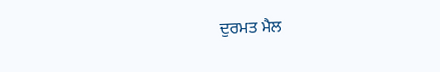ਦੁਰਮਤ ਮੈਲ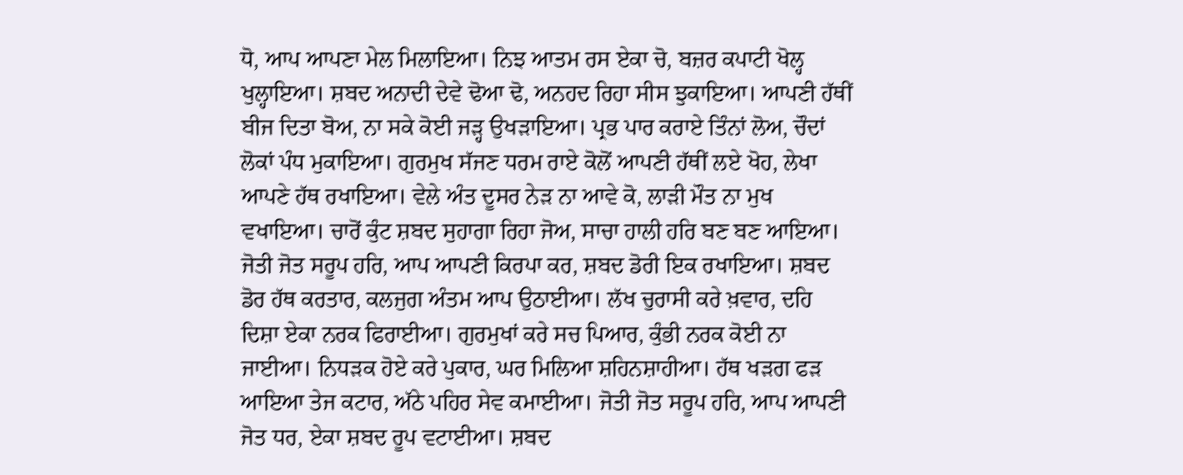ਧੋ, ਆਪ ਆਪਣਾ ਮੇਲ ਮਿਲਾਇਆ। ਨਿਝ ਆਤਮ ਰਸ ਏਕਾ ਚੋ, ਬਜ਼ਰ ਕਪਾਟੀ ਖੋਲ੍ਹ ਖੁਲ੍ਹਾਇਆ। ਸ਼ਬਦ ਅਨਾਦੀ ਦੇਵੇ ਢੋਆ ਢੋ, ਅਨਹਦ ਰਿਹਾ ਸੀਸ ਝੁਕਾਇਆ। ਆਪਣੀ ਹੱਥੀਂ ਬੀਜ ਦਿਤਾ ਬੋਅ, ਨਾ ਸਕੇ ਕੋਈ ਜੜ੍ਹ ਉਖੜਾਇਆ। ਪ੍ਰਭ ਪਾਰ ਕਰਾਏ ਤਿੰਨਾਂ ਲੋਅ, ਚੌਦਾਂ ਲੋਕਾਂ ਪੰਧ ਮੁਕਾਇਆ। ਗੁਰਮੁਖ ਸੱਜਣ ਧਰਮ ਰਾਏ ਕੋਲੋਂ ਆਪਣੀ ਹੱਥੀਂ ਲਏ ਖੋਹ, ਲੇਖਾ ਆਪਣੇ ਹੱਥ ਰਖਾਇਆ। ਵੇਲੇ ਅੰਤ ਦੂਸਰ ਨੇੜ ਨਾ ਆਵੇ ਕੋ, ਲਾੜੀ ਮੌਤ ਨਾ ਮੁਖ ਵਖਾਇਆ। ਚਾਰੋਂ ਕੁੰਟ ਸ਼ਬਦ ਸੁਹਾਗਾ ਰਿਹਾ ਜੋਅ, ਸਾਚਾ ਹਾਲੀ ਹਰਿ ਬਣ ਬਣ ਆਇਆ। ਜੋਤੀ ਜੋਤ ਸਰੂਪ ਹਰਿ, ਆਪ ਆਪਣੀ ਕਿਰਪਾ ਕਰ, ਸ਼ਬਦ ਡੋਰੀ ਇਕ ਰਖਾਇਆ। ਸ਼ਬਦ ਡੋਰ ਹੱਥ ਕਰਤਾਰ, ਕਲਜੁਗ ਅੰਤਮ ਆਪ ਉਠਾਈਆ। ਲੱਖ ਚੁਰਾਸੀ ਕਰੇ ਖ਼ਵਾਰ, ਦਹਿ ਦਿਸ਼ਾ ਏਕਾ ਨਰਕ ਫਿਰਾਈਆ। ਗੁਰਮੁਖਾਂ ਕਰੇ ਸਚ ਪਿਆਰ, ਕੁੰਭੀ ਨਰਕ ਕੋਈ ਨਾ ਜਾਈਆ। ਨਿਧੜਕ ਹੋਏ ਕਰੇ ਪੁਕਾਰ, ਘਰ ਮਿਲਿਆ ਸ਼ਹਿਨਸ਼ਾਹੀਆ। ਹੱਥ ਖੜਗ ਫੜ ਆਇਆ ਤੇਜ ਕਟਾਰ, ਅੱਠੇ ਪਹਿਰ ਸੇਵ ਕਮਾਈਆ। ਜੋਤੀ ਜੋਤ ਸਰੂਪ ਹਰਿ, ਆਪ ਆਪਣੀ ਜੋਤ ਧਰ, ਏਕਾ ਸ਼ਬਦ ਰੂਪ ਵਟਾਈਆ। ਸ਼ਬਦ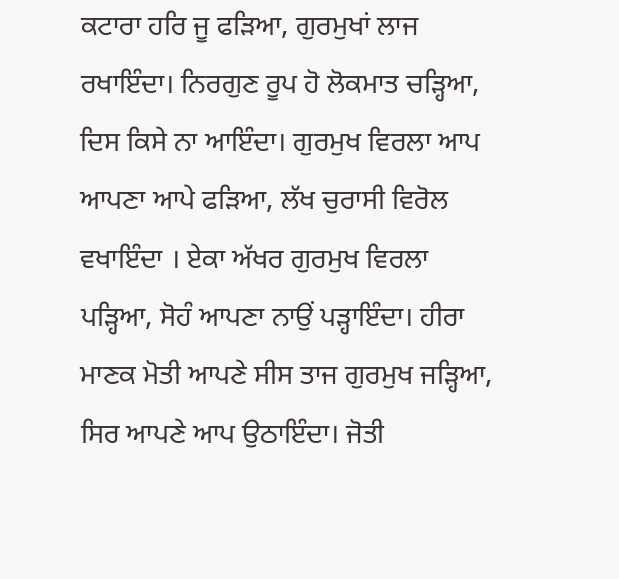ਕਟਾਰਾ ਹਰਿ ਜੂ ਫੜਿਆ, ਗੁਰਮੁਖਾਂ ਲਾਜ ਰਖਾਇੰਦਾ। ਨਿਰਗੁਣ ਰੂਪ ਹੋ ਲੋਕਮਾਤ ਚੜ੍ਹਿਆ, ਦਿਸ ਕਿਸੇ ਨਾ ਆਇੰਦਾ। ਗੁਰਮੁਖ ਵਿਰਲਾ ਆਪ ਆਪਣਾ ਆਪੇ ਫੜਿਆ, ਲੱਖ ਚੁਰਾਸੀ ਵਿਰੋਲ ਵਖਾਇੰਦਾ । ਏਕਾ ਅੱਖਰ ਗੁਰਮੁਖ ਵਿਰਲਾ ਪੜ੍ਹਿਆ, ਸੋਹੰ ਆਪਣਾ ਨਾਉਂ ਪੜ੍ਹਾਇੰਦਾ। ਹੀਰਾ ਮਾਣਕ ਮੋਤੀ ਆਪਣੇ ਸੀਸ ਤਾਜ ਗੁਰਮੁਖ ਜੜ੍ਹਿਆ, ਸਿਰ ਆਪਣੇ ਆਪ ਉਠਾਇੰਦਾ। ਜੋਤੀ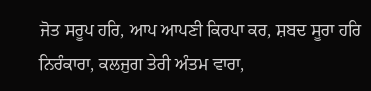ਜੋਤ ਸਰੂਪ ਹਰਿ, ਆਪ ਆਪਣੀ ਕਿਰਪਾ ਕਰ, ਸ਼ਬਦ ਸੂਰਾ ਹਰਿ ਨਿਰੰਕਾਰਾ, ਕਲਜੁਗ ਤੇਰੀ ਅੰਤਮ ਵਾਰਾ,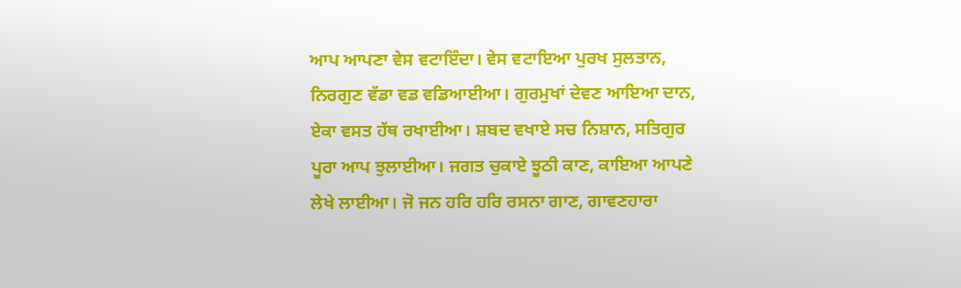ਆਪ ਆਪਣਾ ਵੇਸ ਵਟਾਇੰਦਾ। ਵੇਸ ਵਟਾਇਆ ਪੁਰਖ ਸੁਲਤਾਨ, ਨਿਰਗੁਣ ਵੱਡਾ ਵਡ ਵਡਿਆਈਆ। ਗੁਰਮੁਖਾਂ ਦੇਵਣ ਆਇਆ ਦਾਨ, ਏਕਾ ਵਸਤ ਹੱਥ ਰਖਾਈਆ। ਸ਼ਬਦ ਵਖਾਏ ਸਚ ਨਿਸ਼ਾਨ, ਸਤਿਗੁਰ ਪੂਰਾ ਆਪ ਝੁਲਾਈਆ। ਜਗਤ ਚੁਕਾਏ ਝੂਠੀ ਕਾਣ, ਕਾਇਆ ਆਪਣੇ ਲੇਖੇ ਲਾਈਆ। ਜੋ ਜਨ ਹਰਿ ਹਰਿ ਰਸਨਾ ਗਾਣ, ਗਾਵਣਹਾਰਾ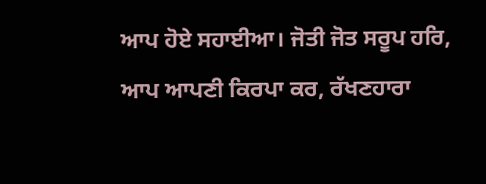ਆਪ ਹੋਏ ਸਹਾਈਆ। ਜੋਤੀ ਜੋਤ ਸਰੂਪ ਹਰਿ, ਆਪ ਆਪਣੀ ਕਿਰਪਾ ਕਰ, ਰੱਖਣਹਾਰਾ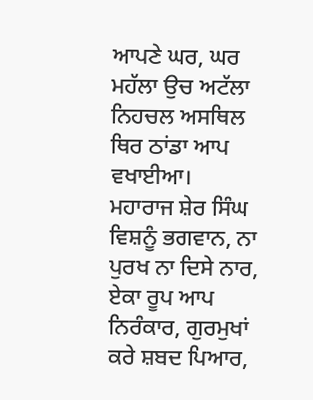ਆਪਣੇ ਘਰ, ਘਰ ਮਹੱਲਾ ਉਚ ਅਟੱਲਾ ਨਿਹਚਲ ਅਸਥਿਲ ਥਿਰ ਠਾਂਡਾ ਆਪ ਵਖਾਈਆ। ਮਹਾਰਾਜ ਸ਼ੇਰ ਸਿੰਘ ਵਿਸ਼ਨੂੰ ਭਗਵਾਨ, ਨਾ ਪੁਰਖ ਨਾ ਦਿਸੇ ਨਾਰ, ਏਕਾ ਰੂਪ ਆਪ ਨਿਰੰਕਾਰ, ਗੁਰਮੁਖਾਂ ਕਰੇ ਸ਼ਬਦ ਪਿਆਰ,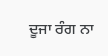ਦੂਜਾ ਰੰਗ ਨਾ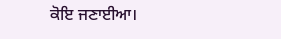ਕੋਇ ਜਣਾਈਆ।